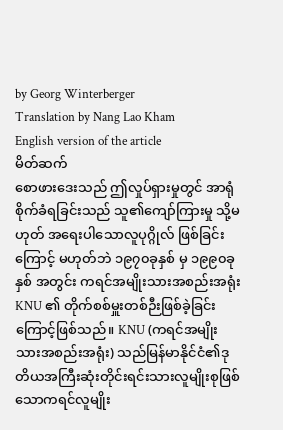by Georg Winterberger
Translation by Nang Lao Kham
English version of the article
မိတ်ဆက်
စောဖားဒေးသည် ဤလှုပ်ရှားမှုတွင် အာရုံစိုက်ခံရခြင်းသည် သူ၏ကျော်ကြားမှု သို့မဟုတ် အရေးပါသောလူပုဂ္ဂိုလ် ဖြစ်ခြင်းကြောင့် မဟုတ်ဘဲ ၁၉၇၀ခုနှစ် မှ ၁၉၉၀ခုနှစ် အတွင်း ကရင်အမျိုးသားအစည်းအရုံး KNU ၏ တိုက်စစ်မှူးတစ်ဉီးဖြစ်ခဲ့ခြင်းကြောင့်ဖြစ်သည်။ KNU (ကရင်အမျိုးသားအစည်းအရုံး) သည်မြန်မာနိုင်ငံ၏ဒုတိယအကြီးဆုံးတိုင်းရင်းသားလူမျိုးစုဖြစ်သောကရင်လူမျိုး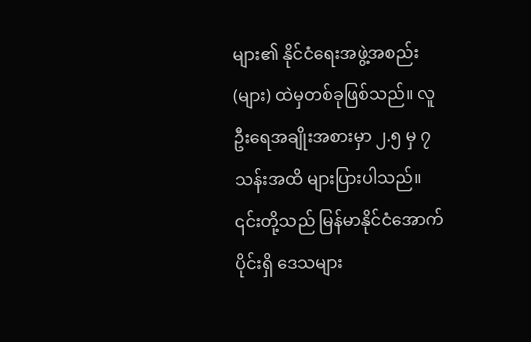များ၏ နိုင်ငံရေးအဖွဲ့အစည်း (များ) ထဲမှတစ်ခုဖြစ်သည်။ လူဦးရေအချိုးအစားမှာ ၂.၅ မှ ၇ သန်းအထိ များပြားပါသည်။ ၎င်းတို့သည် မြန်မာနိုင်ငံအောက်ပိုင်းရှိ ဒေသများ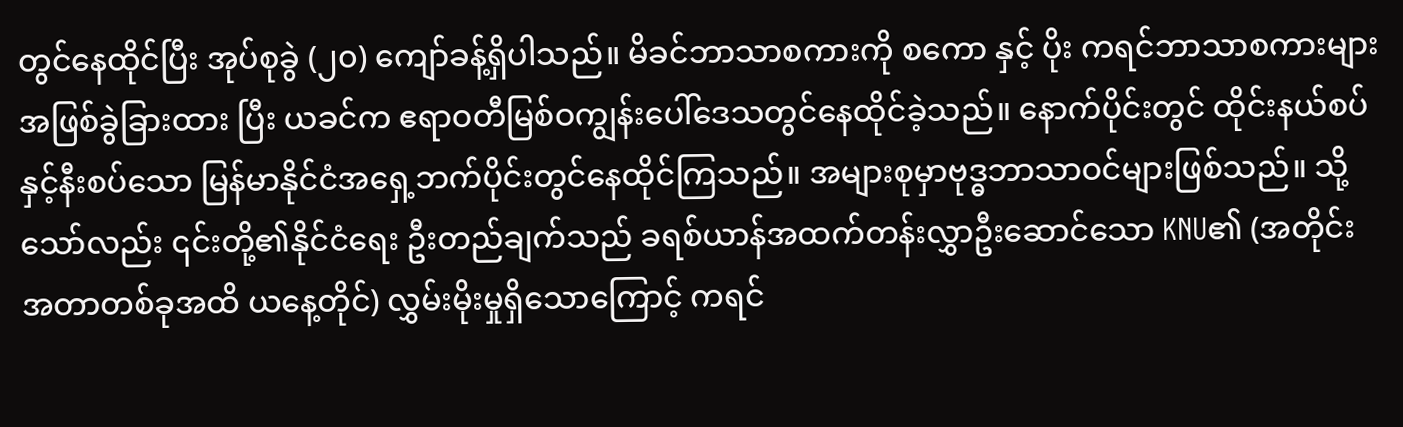တွင်နေထိုင်ပြီး အုပ်စုခွဲ (၂၀) ကျော်ခန့်ရှိပါသည်။ မိခင်ဘာသာစကားကို စကော နှင့် ပိုး ကရင်ဘာသာစကားများအဖြစ်ခွဲခြားထား ပြီး ယခင်က ဧရာဝတီမြစ်ဝကျွန်းပေါ်ဒေသတွင်နေထိုင်ခဲ့သည်။ နောက်ပိုင်းတွင် ထိုင်းနယ်စပ်နှင့်နီးစပ်သော မြန်မာနိုင်ငံအရှေ့ဘက်ပိုင်းတွင်နေထိုင်ကြသည်။ အများစုမှာဗုဒ္ဓဘာသာဝင်များဖြစ်သည်။ သို့သော်လည်း ၎င်းတို့၏နိုင်ငံရေး ဦးတည်ချက်သည် ခရစ်ယာန်အထက်တန်းလွှာဦးဆောင်သော KNU၏ (အတိုင်းအတာတစ်ခုအထိ ယနေ့တိုင်) လွှမ်းမိုးမှုရှိသောကြောင့် ကရင်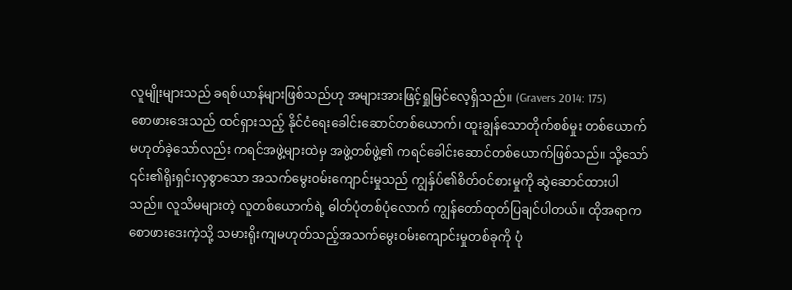လူမျိုးများသည် ခရစ်ယာန်များဖြစ်သည်ဟု အများအားဖြင့်ရှုမြင်လေ့ရှိသည်။ (Gravers 2014: 175)
စောဖားဒေးသည် ထင်ရှားသည့် နိုင်ငံရေးခေါင်းဆောင်တစ်ယောက်၊ ထူးချွန်သောတိုက်စစ်မှုး တစ်ယောက် မဟုတ်ခဲ့သော်လည်း ကရင်အဖွဲ့များထဲမှ အဖွဲ့တစ်ဖွဲ့၏ ကရင်ခေါင်းဆောင်တစ်ယောက်ဖြစ်သည်။ သို့သော် ၎င်း၏ရိုးရှင်းလှစွာသော အသက်မွေးဝမ်းကျောင်းမှုသည် ကျွနှ်ပ်၏စိတ်၀င်စားမှုကို ဆွဲဆောင်ထားပါသည်။ လူသိမများတဲ့ လူတစ်ယောက်ရဲ့ ဓါတ်ပုံတစ်ပုံလောက် ကျွန်တော်ထုတ်ပြချင်ပါတယ်။ ထိုအရာက စောဖားဒေးကဲ့သို့ သမားရိုးကျမဟုတ်သည့်အသက်မွေးဝမ်းကျောင်းမှုတစ်ခုကို ပုံ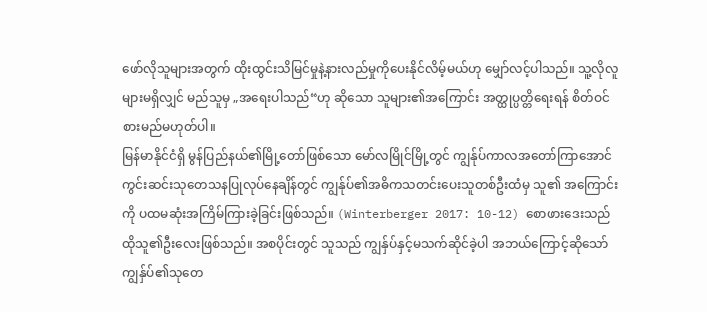ဖော်လိုသူများအတွက် ထိုးထွင်းသိမြင်မှုနဲ့နားလည်မှုကိုပေးနိုင်လိမ့်မယ်ဟု မျှော်လင့်ပါသည်။ သူ့လိုလူများမရှိလျှင် မည်သူမှ „အရေးပါသည်“ဟု ဆိုသော သူများ၏အကြောင်း အတ္ထုပ္ပတ္တိရေးရန် စိတ်ဝင်စားမည်မဟုတ်ပါ။
မြန်မာနိုင်ငံရှိ မွန်ပြည်နယ်၏မြို့တော်ဖြစ်သော မော်လမြိုင်မြို့တွင် ကျွန်ုပ်ကာလအတော်ကြာအောင် ကွင်းဆင်းသုတေသနပြုလုပ်နေချိန်တွင် ကျွန်ုပ်၏အဓိကသတင်းပေးသူတစ်ဦးထံမှ သူ၏ အကြောင်းကို ပထမဆုံးအကြိမ်ကြားခဲ့ခြင်းဖြစ်သည်။ (Winterberger 2017: 10-12) စောဖားဒေးသည် ထိုသူ၏ဦးလေးဖြစ်သည်။ အစပိုင်းတွင် သူသည် ကျွနှ်ပ်နှင့်မသက်ဆိုင်ခဲ့ပါ အဘယ်ကြောင့်ဆိုသော်ကျွနှ်ပ်၏သုတေ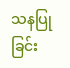သနပြုခြင်း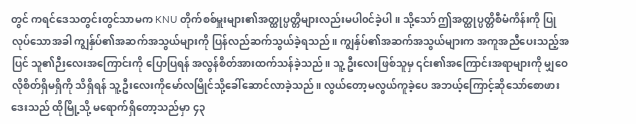တွင် ကရင်ဒေသတွင်းတွင်သာမက KNU တိုက်စစ်မှူးများ၏အတ္ထုပ္ပတ္တိများလည်းမပါ၀င်ခဲ့ပါ။ သို့သော် ဤအတ္ထုပ္ပတ္တိစီမံကိန်းကို ပြုလုပ်သောအခါ ကျွနှ်ပ်၏အဆက်အသွယ်များကို ပြန်လည်ဆက်သွယ်ခဲ့ရသည်။ ကျွနှ်ပ်၏အဆက်အသွယ်များက အကူအညီပေးသည့်အပြင် သူ၏ဉီးလေးအကြောင်းကို ပြောပြရန် အလွန်စိတ်အားထက်သန်ခဲ့သည်။ သူ့ ဦးလေးဖြစ်သူမှ ၎င်း၏အကြောင်းအရာများကို မျှဝေလိုစိတ်ရှိမရှိကို သိရှိရန် သူ့ ဦးလေးကိုမော်လမြိုင်သို့ခေါ်ဆောင်လာခဲ့သည်။ လွယ်တော့မလွယ်ကူခဲ့ပေ အဘယ့်ကြောင့်ဆိုသော်စောဖားဒေးသည် ထိုမြို့သို့ မရောက်ရှိတော့သည်မှာ ၄၃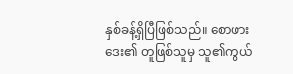နှစ်ခန့်ရှိပြီဖြစ်သည်။ စောဖားဒေး၏ တူဖြစ်သူမှ သူ၏ကွယ်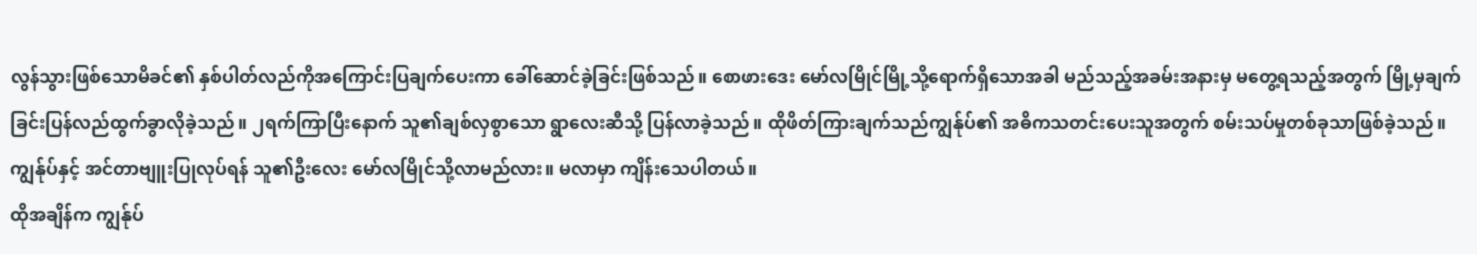လွန်သွားဖြစ်သောမိခင်၏ နှစ်ပါတ်လည်ကိုအကြောင်းပြချက်ပေးကာ ခေါ်ဆောင်ခဲ့ခြင်းဖြစ်သည်။ စောဖားဒေး မော်လမြိုင်မြို့သို့ရောက်ရှိသောအခါ မည်သည့်အခမ်းအနားမှ မတွေ့ရသည့်အတွက် မြို့မှချက်ခြင်းပြန်လည်ထွက်ခွာလိုခဲ့သည်။ ၂ရက်ကြာပြီးနောက် သူ၏ချစ်လှစွာသော ရွာလေးဆီသို့ ပြန်လာခဲ့သည်။ ထိုဖိတ်ကြားချက်သည်ကျွန်ုပ်၏ အဓိကသတင်းပေးသူအတွက် စမ်းသပ်မှုတစ်ခုသာဖြစ်ခဲ့သည်။ ကျွန်ုပ်နှင့် အင်တာဗျူးပြုလုပ်ရန် သူ၏ဦးလေး မော်လမြိုင်သို့လာမည်လား။ မလာမှာ ကျိန်းသေပါတယ်။
ထိုအချိန်က ကျွန်ုပ်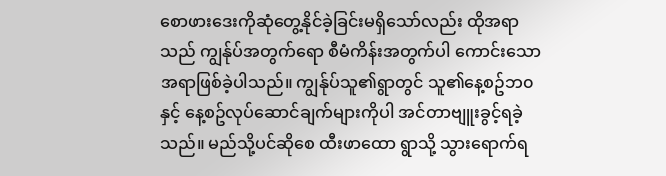စောဖားဒေးကိုဆုံတွေ့နိုင်ခဲ့ခြင်းမရှိသော်လည်း ထိုအရာသည် ကျွန်ုပ်အတွက်ရော စီမံကိန်းအတွက်ပါ ကောင်းသောအရာဖြစ်ခဲ့ပါသည်။ ကျွန်ုပ်သူ၏ရွာတွင် သူ၏နေ့စဥ်ဘ၀နှင့် နေ့စဥ်လုပ်ဆောင်ချက်များကိုပါ အင်တာဗျူးခွင့်ရခဲ့သည်။ မည်သို့ပင်ဆိုစေ ထီးဖာထော ရွာသို့ သွားရောက်ရ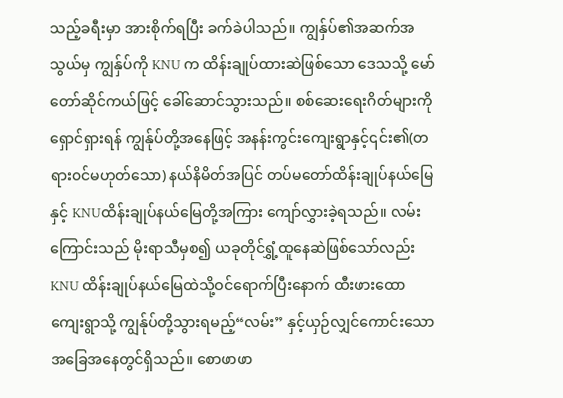သည့်ခရီးမှာ အားစိုက်ရပြီး ခက်ခဲပါသည်။ ကျွနှ်ပ်၏အဆက်အသွယ်မှ ကျွနှ်ပ်ကို KNU က ထိန်းချုပ်ထားဆဲဖြစ်သော ဒေသသို့ မော်တော်ဆိုင်ကယ်ဖြင့် ခေါ်ဆောင်သွားသည်။ စစ်ဆေးရေးဂိတ်များကို ရှောင်ရှားရန် ကျွန်ုပ်တို့အနေဖြင့် အနန်းကွင်းကျေးရွာနှင့်၎င်း၏(တရား၀င်မဟုတ်သော) နယ်နိမိတ်အပြင် တပ်မတော်ထိန်းချုပ်နယ်မြေနှင့် KNUထိန်းချုပ်နယ်မြေတို့အကြား ကျော်လွှားခဲ့ရသည်။ လမ်းကြောင်းသည် မိုးရာသီမှစ၍ ယခုတိုင်ရွှံ့ထူနေဆဲဖြစ်သော်လည်း KNU ထိန်းချုပ်နယ်မြေထဲသို့ဝင်ရောက်ပြီးနောက် ထီးဖားထောကျေးရွာသို့ ကျွန်ုပ်တို့သွားရမည့်“လမ်း” နှင့်ယှဉ်လျှင်ကောင်းသောအခြေအနေတွင်ရှိသည်။ စောဖာဖာ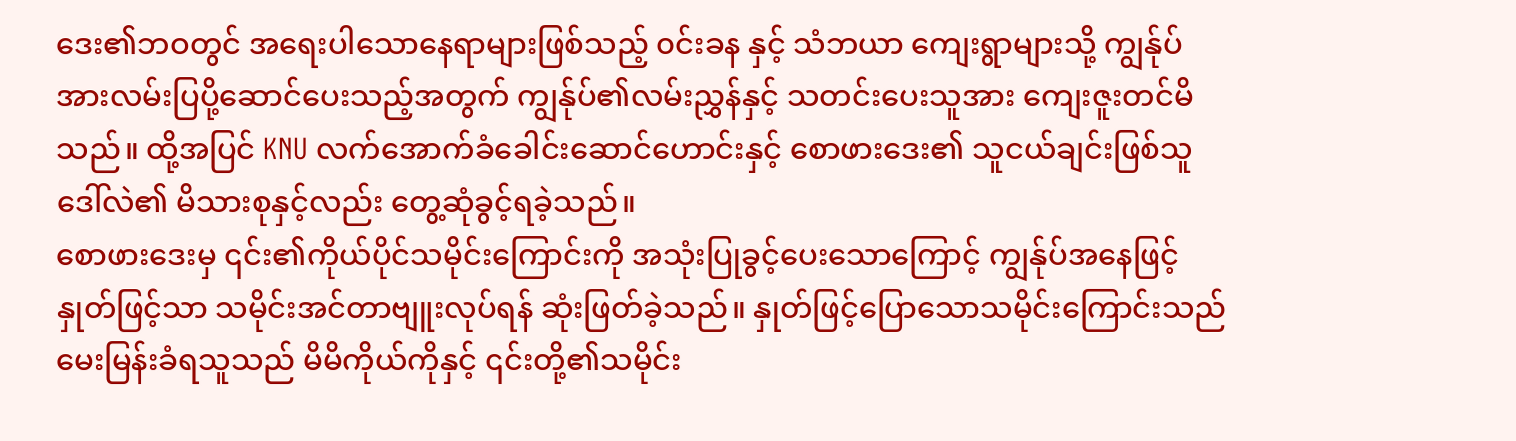ဒေး၏ဘဝတွင် အရေးပါသောနေရာများဖြစ်သည့် ၀င်းခန နှင့် သံဘယာ ကျေးရွာများသို့ ကျွန်ုပ်အားလမ်းပြပို့ဆောင်ပေးသည့်အတွက် ကျွန်ုပ်၏လမ်းညွှန်နှင့် သတင်းပေးသူအား ကျေးဇူးတင်မိသည်။ ထို့အပြင် KNU လက်အောက်ခံခေါင်းဆောင်ဟောင်းနှင့် စောဖားဒေး၏ သူငယ်ချင်းဖြစ်သူဒေါ်လဲ၏ မိသားစုနှင့်လည်း တွေ့ဆုံခွင့်ရခဲ့သည်။
စောဖားဒေးမှ ၎င်း၏ကိုယ်ပိုင်သမိုင်းကြောင်းကို အသုံးပြုခွင့်ပေးသောကြောင့် ကျွန်ုပ်အနေဖြင့် နှုတ်ဖြင့်သာ သမိုင်းအင်တာဗျူးလုပ်ရန် ဆုံးဖြတ်ခဲ့သည်။ နှုတ်ဖြင့်ပြောသောသမိုင်းကြောင်းသည် မေးမြန်းခံရသူသည် မိမိကိုယ်ကိုနှင့် ၎င်းတို့၏သမိုင်း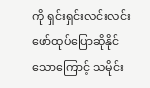ကို ရှင်းရှင်းလင်းလင်းဖော်ထုပ်ပြောဆိုနိုင်သောကြောင့် သမိုင်း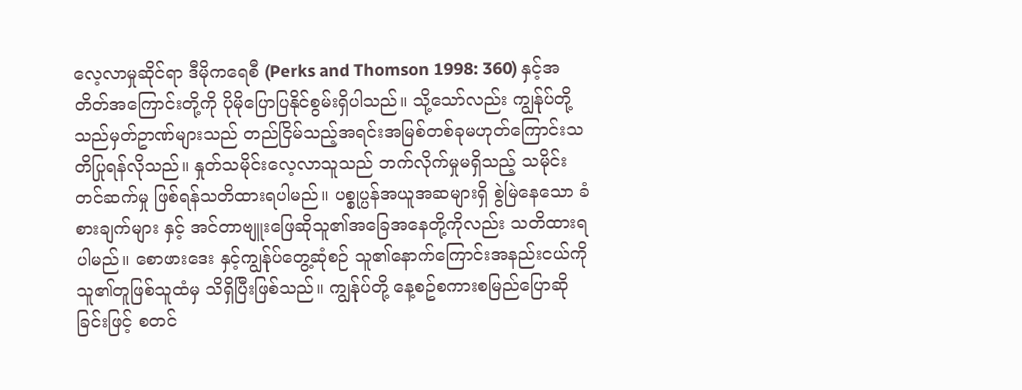လေ့လာမှုဆိုင်ရာ ဒီမိုကရေစီ (Perks and Thomson 1998: 360) နှင့်အတိတ်အကြောင်းတို့ကို ပိုမိုပြောပြနိုင်စွမ်းရှိပါသည်။ သို့သော်လည်း ကျွန်ုပ်တို့သည်မှတ်ဥာဏ်များသည် တည်ငြိမ်သည့်အရင်းအမြစ်တစ်ခုမဟုတ်ကြောင်းသတိပြုရန်လိုသည်။ နှုတ်သမိုင်းလေ့လာသူသည် ဘက်လိုက်မှုမရှိသည့် သမိုင်းတင်ဆက်မှု ဖြစ်ရန်သတိထားရပါမည်။ ပစ္စုပ္ပန်အယူအဆများရှိ စွဲမြဲနေသော ခံစားချက်များ နှင့် အင်တာဗျူးဖြေဆိုသူ၏အခြေအနေတို့ကိုလည်း သတိထားရပါမည်။ စောဖားဒေး နှင့်ကျွန်ုပ်တွေ့ဆုံစဉ် သူ၏နောက်ကြောင်းအနည်းငယ်ကို သူ၏တူဖြစ်သူထံမှ သိရှိပြီးဖြစ်သည်။ ကျွန်ုပ်တို့ နေ့စဥ်စကားစမြည်ပြောဆိုခြင်းဖြင့် စတင်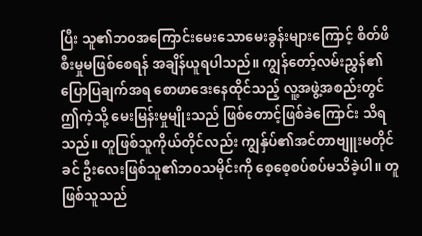ပြီး သူ၏ဘ၀အကြောင်းမေးသောမေးခွန်းများကြောင့် စိတ်ဖိစီးမှုမဖြစ်စေရန် အချိန်ယူရပါသည်။ ကျွန်တော့်လမ်းညွှန်၏ ပြောပြချက်အရ စောဖာဒေးနေထိုင်သည့် လူ့အဖွဲ့အစည်းတွင် ဤကဲ့သို့ မေးမြန်းမှုမျိုးသည် ဖြစ်တောင့်ဖြစ်ခဲကြောင်း သိရသည်။ တူဖြစ်သူကိုယ်တိုင်လည်း ကျွနှ်ပ်၏အင်တာဗျူးမတိုင်ခင် ဦးလေးဖြစ်သူ၏ဘ၀သမိုင်းကို စေ့စေ့စပ်စပ်မသိခဲ့ပါ။ တူဖြစ်သူသည်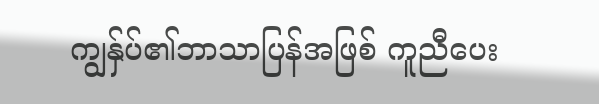ကျွနှ်ပ်၏ဘာသာပြန်အဖြစ် ကူညီပေး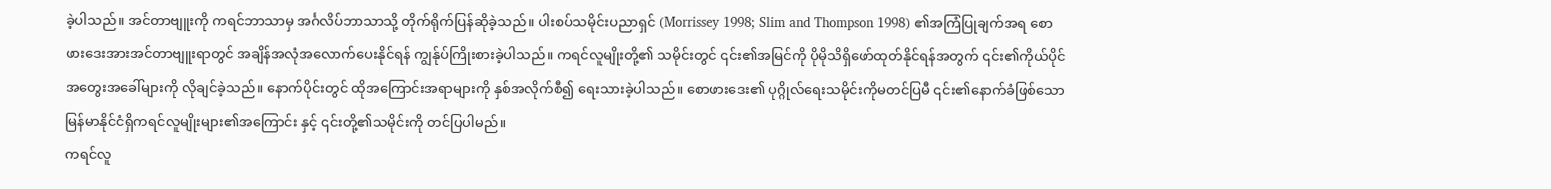ခဲ့ပါသည်။ အင်တာဗျူးကို ကရင်ဘာသာမှ အင်္ဂလိပ်ဘာသာသို့ တိုက်ရိုက်ပြန်ဆိုခဲ့သည်။ ပါးစပ်သမိုင်းပညာရှင် (Morrissey 1998; Slim and Thompson 1998) ၏အကြံပြုချက်အရ စောဖားဒေးအားအင်တာဗျူးရာတွင် အချိန်အလုံအလောက်ပေးနိုင်ရန် ကျွန်ုပ်ကြိုးစားခဲ့ပါသည်။ ကရင်လူမျိုးတို့၏ သမိုင်းတွင် ၎င်း၏အမြင်ကို ပိုမိုသိရှိဖော်ထုတ်နိုင်ရန်အတွက် ၎င်း၏ကိုယ်ပိုင်အတွေးအခေါ်များကို လိုချင်ခဲ့သည်။ နောက်ပိုင်းတွင် ထိုအကြောင်းအရာများကို နှစ်အလိုက်စီ၍ ရေးသားခဲ့ပါသည်။ စောဖားဒေး၏ ပုဂ္ဂိုလ်ရေးသမိုင်းကိုမတင်ပြမီ ၎င်း၏နောက်ခံဖြစ်သော မြန်မာနိုင်ငံရှိကရင်လူမျိုးများ၏အကြောင်း နှင့် ၎င်းတို့၏သမိုင်းကို တင်ပြပါမည်။
ကရင်လူ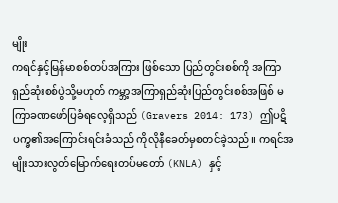မျိုး
ကရင်နှင့်မြန်မာစစ်တပ်အကြား ဖြစ်သော ပြည်တွင်းစစ်ကို အကြာရှည်ဆုံးစစ်ပွဲသို့မဟုတ် ကမ္ဘာ့အကြာရှည်ဆုံးပြည်တွင်းစစ်အဖြစ် မကြာခဏဖော်ပြခံရလေ့ရှိသည် (Gravers 2014: 173) ဤပဋိပက္ခ၏အကြောင်းရင်းခံသည် ကိုလိုနီခေတ်မှစတင်ခဲ့သည်။ ကရင်အမျိုးသားလွတ်မြောက်ရေးတပ်မတော် (KNLA) နှင့်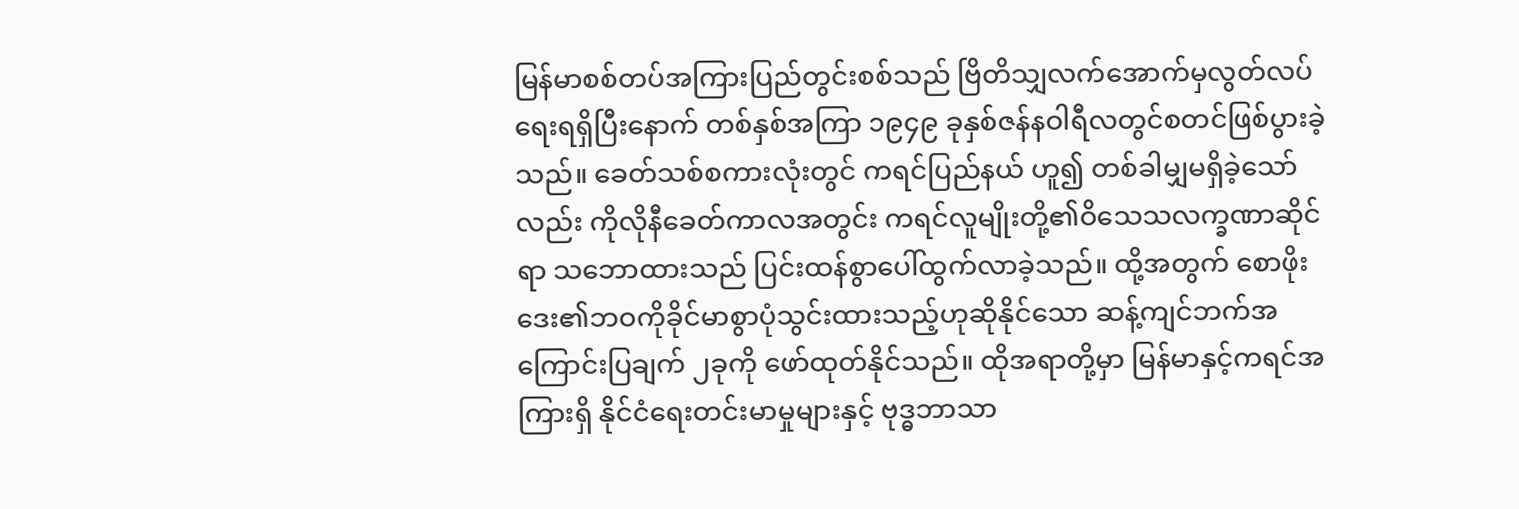မြန်မာစစ်တပ်အကြားပြည်တွင်းစစ်သည် ဗြိတိသျှလက်အောက်မှလွတ်လပ်ရေးရရှိပြီးနောက် တစ်နှစ်အကြာ ၁၉၄၉ ခုနှစ်ဇန်နဝါရီလတွင်စတင်ဖြစ်ပွားခဲ့သည်။ ခေတ်သစ်စကားလုံးတွင် ကရင်ပြည်နယ် ဟူ၍ တစ်ခါမျှမရှိခဲ့သော်လည်း ကိုလိုနီခေတ်ကာလအတွင်း ကရင်လူမျိုးတို့၏ဝိသေသလက္ခဏာဆိုင်ရာ သဘောထားသည် ပြင်းထန်စွာပေါ်ထွက်လာခဲ့သည်။ ထို့အတွက် စောဖိုးဒေး၏ဘဝကိုခိုင်မာစွာပုံသွင်းထားသည့်ဟုဆိုနိုင်သော ဆန့်ကျင်ဘက်အကြောင်းပြချက် ၂ခုကို ဖော်ထုတ်နိုင်သည်။ ထိုအရာတို့မှာ မြန်မာနှင့်ကရင်အကြားရှိ နိုင်ငံရေးတင်းမာမှုများနှင့် ဗုဒ္ဓဘာသာ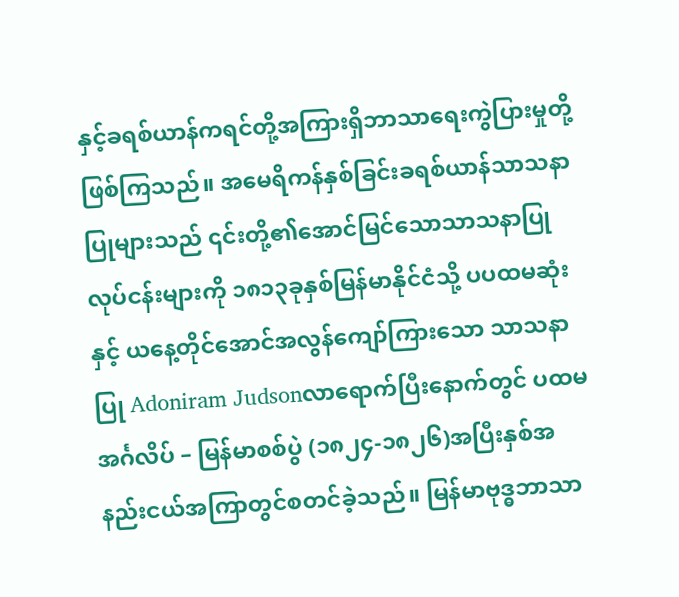နှင့်ခရစ်ယာန်ကရင်တို့အကြားရှိဘာသာရေးကွဲပြားမှုတို့ဖြစ်ကြသည်။ အမေရိကန်နှစ်ခြင်းခရစ်ယာန်သာသနာပြုများသည် ၎င်းတို့၏အောင်မြင်သောသာသနာပြုလုပ်ငန်းများကို ၁၈၁၃ခုနှစ်မြန်မာနိုင်ငံသို့ ပပထမဆုံးနှင့် ယနေ့တိုင်အောင်အလွန်ကျော်ကြားသော သာသနာပြု Adoniram Judsonလာရောက်ပြီးနောက်တွင် ပထမအင်္ဂလိပ် – မြန်မာစစ်ပွဲ (၁၈၂၄-၁၈၂၆)အပြီးနှစ်အနည်းငယ်အကြာတွင်စတင်ခဲ့သည်။ မြန်မာဗုဒ္ဓဘာသာ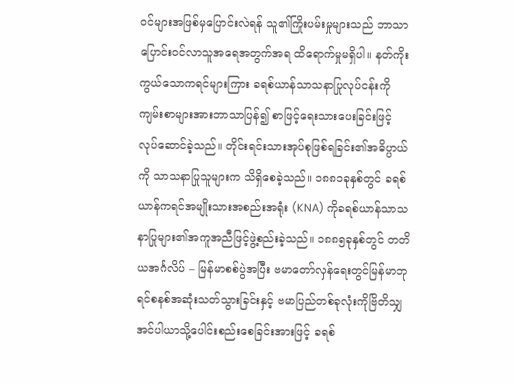၀င်များအဖြစ်မှပြောင်းလဲရန် သူ၏ကြိုးပမ်းမှုများသည် ဘာသာပြောင်းဝင်လာသူအရေအတွက်အရ ထိရောက်မှုမရှိပါ။ နတ်ကိုးကွယ်သောကရင်များကြား ခရစ်ယာန်သာသနာပြုလုပ်ငန်းကို ကျမ်းစာများအားဘာသာပြန်၍ စာဖြင့်ရေးသားပေးခြင်းဖြင့် လုပ်ဆောင်ခဲ့သည်။ တိုင်းရင်းသားအုပ်စုဖြစ်ရခြင်း၏အဓိပ္ပာယ်ကို သာသနာပြုသူများက သိရှိစေခဲ့သည်။ ၁၈၈၁ခုနှစ်တွင် ခရစ်ယာန်ကရင်အမျိုးသားအစည်းအရုံး (KNA) ကိုခရစ်ယာန်သာသနာပြုများ၏အကူအညီဖြင့်ဖွဲ့စည်းခဲ့သည်။ ၁၈၈၅ခုနှစ်တွင် တတိယအင်္ဂလိပ် – မြန်မာစစ်ပွဲအပြီး ဗမာတော်လှန်ရေးတွင်မြန်မာဘုရင်စနစ်အဆုံးသတ်သွားခြင်းနှင့် ဗမာပြည်တစ်ခုလုံးကိုဗြိတိသျှအင်ပါယာသို့ပေါင်းစည်းစေခြင်းအားဖြင့် ခရစ်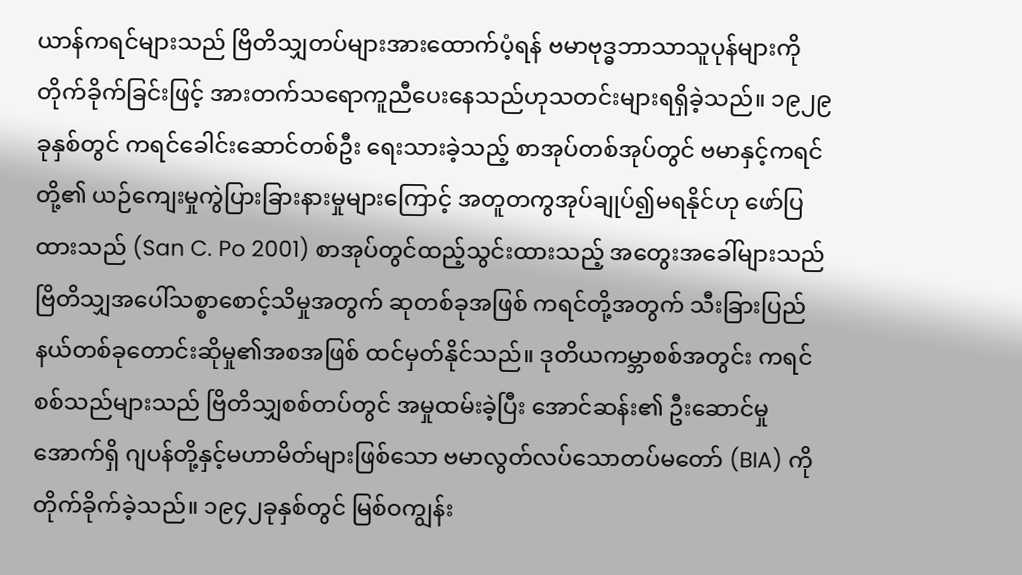ယာန်ကရင်များသည် ဗြိတိသျှတပ်များအားထောက်ပံ့ရန် ဗမာဗုဒ္ဓဘာသာသူပုန်များကိုတိုက်ခိုက်ခြင်းဖြင့် အားတက်သရောကူညီပေးနေသည်ဟုသတင်းများရရှိခဲ့သည်။ ၁၉၂၉ခုနှစ်တွင် ကရင်ခေါင်းဆောင်တစ်ဦး ရေးသားခဲ့သည့် စာအုပ်တစ်အုပ်တွင် ဗမာနှင့်ကရင်တို့၏ ယဉ်ကျေးမှုကွဲပြားခြားနားမှုများကြောင့် အတူတကွအုပ်ချုပ်၍မရနိုင်ဟု ဖော်ပြထားသည် (San C. Po 2001) စာအုပ်တွင်ထည့်သွင်းထားသည့် အတွေးအခေါ်များသည် ဗြိတိသျှအပေါ်သစ္စာစောင့်သိမှုအတွက် ဆုတစ်ခုအဖြစ် ကရင်တို့အတွက် သီးခြားပြည်နယ်တစ်ခုတောင်းဆိုမှု၏အစအဖြစ် ထင်မှတ်နိုင်သည်။ ဒုတိယကမ္ဘာစစ်အတွင်း ကရင်စစ်သည်များသည် ဗြိတိသျှစစ်တပ်တွင် အမှုထမ်းခဲ့ပြီး အောင်ဆန်း၏ ဦးဆောင်မှုအောက်ရှိ ဂျပန်တို့နှင့်မဟာမိတ်များဖြစ်သော ဗမာလွတ်လပ်သောတပ်မတော် (BIA) ကိုတိုက်ခိုက်ခဲ့သည်။ ၁၉၄၂ခုနှစ်တွင် မြစ်ဝကျွန်း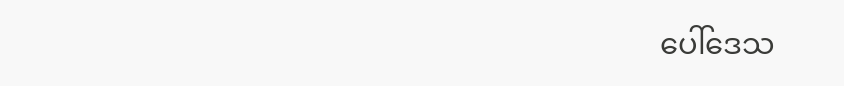ပေါ်ဒေသ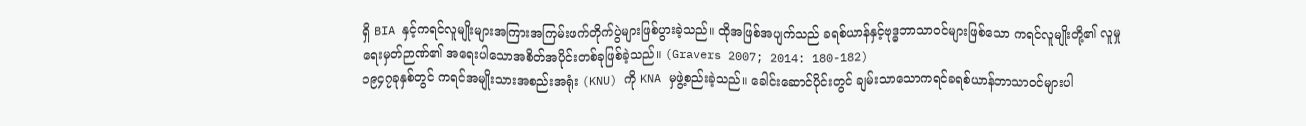ရှိ BIA နှင့်ကရင်လူမျိုးများအကြားအကြမ်းဖက်တိုက်ပွဲများဖြစ်ပွားခဲ့သည်။ ထိုအဖြစ်အပျက်သည် ခရစ်ယာန်နှင့်ဗုဒ္ဓဘာသာဝင်များဖြစ်သော ကရင်လူမျိုးတို့၏ လူမှုရေးမှတ်ဉာဏ်၏ အရေးပါသောအစိတ်အပိုင်းတစ်ခုဖြစ်ခဲ့သည်။ (Gravers 2007; 2014: 180-182)
၁၉၄၇ခုနှစ်တွင် ကရင်အမျိုးသားအစည်းအရုံး (KNU) ကို KNA မှဖွဲ့စည်းခဲ့သည်။ ခေါင်းဆောင်ပိုင်းတွင် ချမ်းသာသောကရင်ခရစ်ယာန်ဘာသာ၀င်များပါ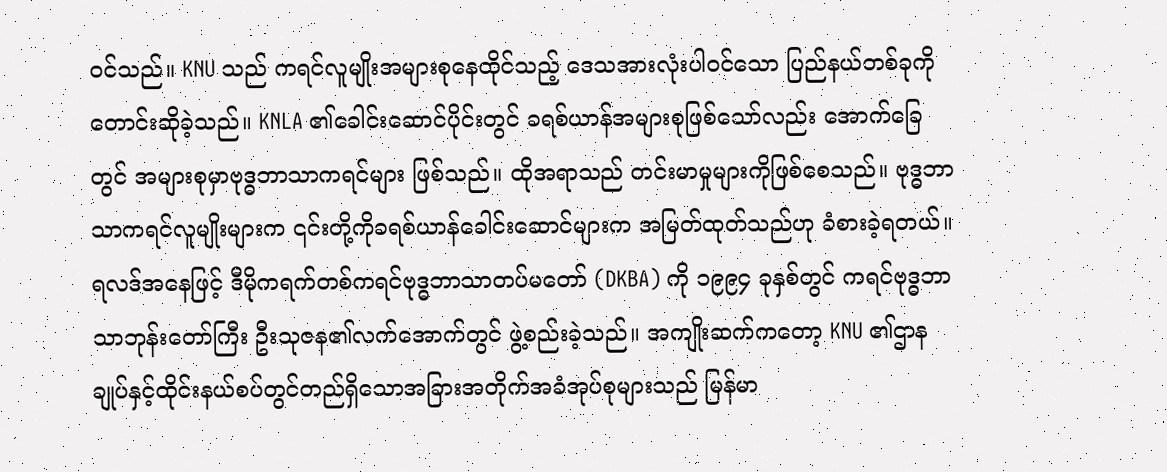ဝင်သည်။ KNU သည် ကရင်လူမျိုးအများစုနေထိုင်သည့် ဒေသအားလုံးပါဝင်သော ပြည်နယ်တစ်ခုကိုတောင်းဆိုခဲ့သည်။ KNLA ၏ခေါင်းဆောင်ပိုင်းတွင် ခရစ်ယာန်အများစုဖြစ်သော်လည်း အောက်ခြေတွင် အများစုမှာဗုဒ္ဓဘာသာကရင်များ ဖြစ်သည်။ ထိုအရာသည် တင်းမာမှုများကိုဖြစ်စေသည်။ ဗုဒ္ဓဘာသာကရင်လူမျိုးများက ၎င်းတို့ကိုခရစ်ယာန်ခေါင်းဆောင်များက အမြတ်ထုတ်သည်ဟု ခံစားခဲ့ရတယ်။ ရလဒ်အနေဖြင့် ဒီမိုကရက်တစ်ကရင်ဗုဒ္ဓဘာသာတပ်မတော် (DKBA) ကို ၁၉၉၄ ခုနှစ်တွင် ကရင်ဗုဒ္ဓဘာသာဘုန်းတော်ကြီး ဦးသုဇန၏လက်အောက်တွင် ဖွဲ့စည်းခဲ့သည်။ အကျိုးဆက်ကတော့ KNU ၏ဌာနချုပ်နှင့်ထိုင်းနယ်စပ်တွင်တည်ရှိသောအခြားအတိုက်အခံအုပ်စုများသည် မြန်မာ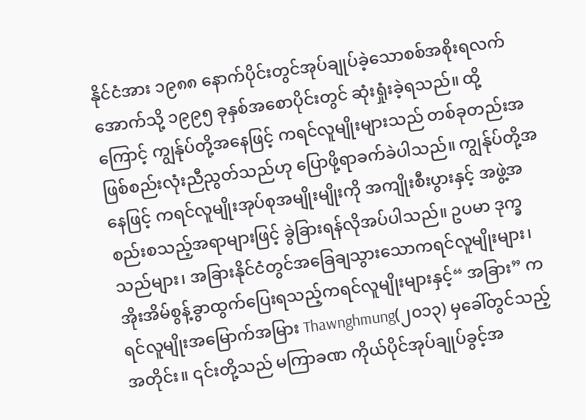နိုင်ငံအား ၁၉၈၈ နောက်ပိုင်းတွင်အုပ်ချုပ်ခဲ့သောစစ်အစိုးရလက်အောက်သို့ ၁၉၉၅ ခုနှစ်အစောပိုင်းတွင် ဆုံးရှုံးခဲ့ရသည်။ ထို့ကြောင့် ကျွန်ုပ်တို့အနေဖြင့် ကရင်လူမျိုးများသည် တစ်ခုတည်းအဖြစ်စည်းလုံးညီညွတ်သည်ဟု ပြောဖို့ရာခက်ခဲပါသည်။ ကျွန်ုပ်တို့အနေဖြင့် ကရင်လူမျိုးအုပ်စုအမျိုးမျိုးကို အကျိုးစီးပွားနှင့် အဖွဲ့အစည်းစသည့်အရာများဖြင့် ခွဲခြားရန်လိုအပ်ပါသည်။ ဥပမာ ဒုက္ခသည်များ၊ အခြားနိုင်ငံတွင်အခြေချသွားသောကရင်လူမျိုးများ၊ အိုးအိမ်စွန့်ခွာထွက်ပြေးရသည့်ကရင်လူမျိုးများနှင့်“ အခြား” ကရင်လူမျိုးအမြောက်အမြား Thawnghmung(၂၀၁၃) မှခေါ်တွင်သည့်အတိုင်း။ ၎င်းတို့သည် မကြာခဏ ကိုယ်ပိုင်အုပ်ချုပ်ခွင့်အ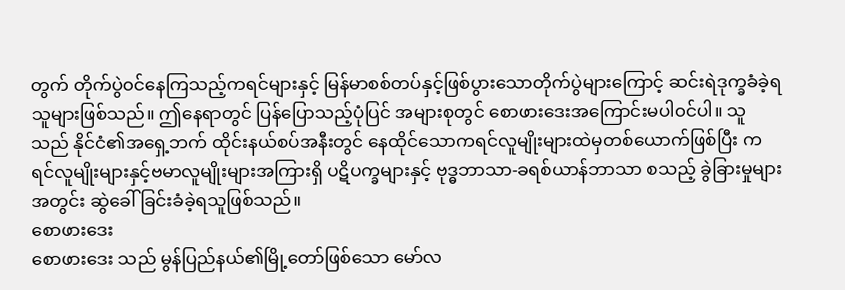တွက် တိုက်ပွဲ၀င်နေကြသည့်ကရင်များနှင့် မြန်မာစစ်တပ်နှင့်ဖြစ်ပွားသောတိုက်ပွဲများကြောင့် ဆင်းရဲဒုက္ခခံခဲ့ရသူများဖြစ်သည်။ ဤနေရာတွင် ပြန်ပြောသည့်ပုံပြင် အများစုတွင် စောဖားဒေးအကြောင်းမပါ၀င်ပါ။ သူသည် နိုင်ငံ၏အရှေ့ဘက် ထိုင်းနယ်စပ်အနီးတွင် နေထိုင်သောကရင်လူမျိုးများထဲမှတစ်ယောက်ဖြစ်ပြီး ကရင်လူမျိုးများနှင့်ဗမာလူမျိုးများအကြားရှိ ပဋိပက္ခများနှင့် ဗုဒ္ဓဘာသာ-ခရစ်ယာန်ဘာသာ စသည့် ခွဲခြားမှုများအတွင်း ဆွဲခေါ်ခြင်းခံခဲ့ရသူဖြစ်သည်။
စောဖားဒေး
စောဖားဒေး သည် မွန်ပြည်နယ်၏မြို့တော်ဖြစ်သော မော်လ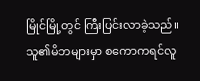မြိုင်မြို့တွင် ကြီးပြင်းလာခဲ့သည်။ သူ၏မိဘများမှာ စကောကရင်လူ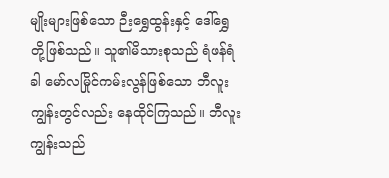မျိုးများဖြစ်သော ဉီးရွှေထွန်းနှင့် ဒေါ်ရွှေတို့ဖြစ်သည်။ သူ၏မိသားစုသည် ရံဖန်ရံခါ မော်လမြိုင်ကမ်းလွန်ဖြစ်သော ဘီလူးကျွန်းတွင်လည်း နေထိုင်ကြသည်။ ဘီလူးကျွန်းသည်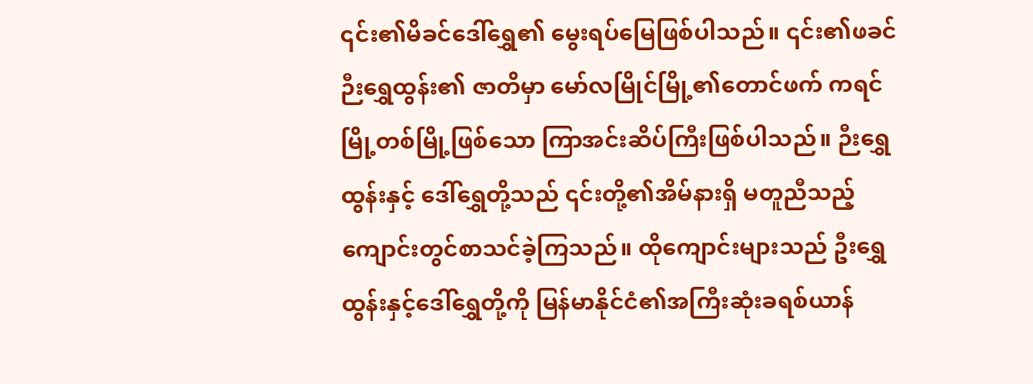၎င်း၏မိခင်ဒေါ်ရွှေ၏ မွေးရပ်မြေဖြစ်ပါသည်။ ၎င်း၏ဖခင် ဉီးရွှေထွန်း၏ ဇာတိမှာ မော်လမြိုင်မြို့၏တောင်ဖက် ကရင်မြို့တစ်မြို့ဖြစ်သော ကြာအင်းဆိပ်ကြီးဖြစ်ပါသည်။ ဉီးရွှေထွန်းနှင့် ဒေါ်ရွှေတို့သည် ၎င်းတို့၏အိမ်နားရှိ မတူညီသည့် ကျောင်းတွင်စာသင်ခဲ့ကြသည်။ ထိုကျောင်းများသည် ဦးရွှေထွန်းနှင့်ဒေါ်ရွှေတို့ကို မြန်မာနိုင်ငံ၏အကြီးဆုံးခရစ်ယာန်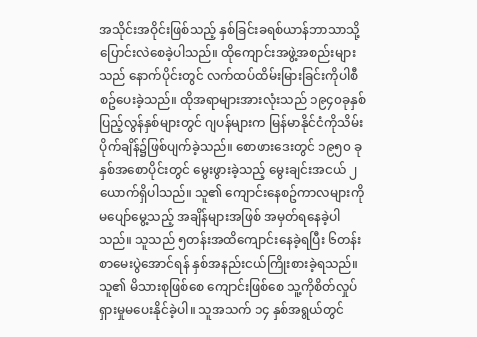အသိုင်းအဝိုင်းဖြစ်သည့် နှစ်ခြင်းခရစ်ယာန်ဘာသာသို့ ပြောင်းလဲစေခဲ့ပါသည်။ ထိုကျောင်းအဖွဲ့အစည်းများသည် နောက်ပိုင်းတွင် လက်ထပ်ထိမ်းမြားခြင်းကိုပါစီစဥ်ပေးခဲ့သည်။ ထိုအရာများအားလုံးသည် ၁၉၄၀ခုနှစ်ပြည့်လွန်နှစ်များတွင် ဂျပန်များက မြန်မာနိုင်ငံကိုသိမ်းပိုက်ချိန်၌ဖြစ်ပျက်ခဲ့သည်။ စောဖားဒေးတွင် ၁၉၅၀ ခုနှစ်အစောပိုင်းတွင် မွေးဖွားခဲ့သည့် မွေးချင်းအငယ် ၂ယောက်ရှိပါသည်။ သူ၏ ကျောင်းနေစဥ်ကာလများကို မပျော်မွေ့သည့် အချိန်များအဖြစ် အမှတ်ရနေခဲ့ပါသည်။ သူသည် ၅တန်းအထိကျောင်းနေခဲ့ရပြီး ၆တန်းစာမေးပွဲအောင်ရန် နှစ်အနည်းငယ်ကြိုးစားခဲ့ရသည်။ သူ၏ မိသားစုဖြစ်စေ ကျောင်းဖြစ်စေ သူ့ကိုစိတ်လှုပ်ရှားမှုမပေးနိုင်ခဲ့ပါ။ သူအသက် ၁၄ နှစ်အရွယ်တွင်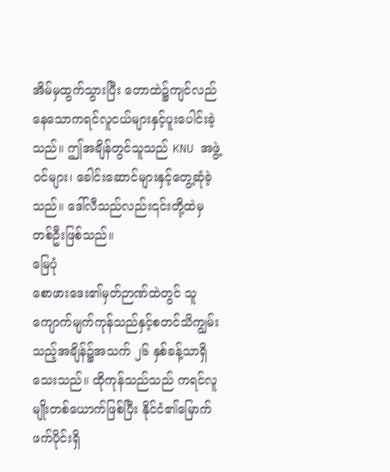အိမ်မှထွက်သွားပြီး တောထဲ၌ကျင်လည်နေသောကရင်လူငယ်များနှင့်ပူးပေါင်းခဲ့သည်။ ဤအချိန်တွင်သူသည် KNU အဖွဲ့ဝင်များ၊ ခေါင်းဆောင်များနှင့်တွေ့ဆုံခဲ့သည်။ ဒေါ်လီသည်လည်း၎င်းတို့ထဲမှတစ်ဦးဖြစ်သည်။
မြေပုံ
စောဖားဒေး၏မှတ်ဉာဏ်ထဲတွင် သူကျောက်မျက်ကုန်သည်နှင့်စတင်သိကျွမ်းသည့်အချိန်၌အသက် ၂၆ နှစ်ခန့်သာရှိသေးသည်။ ထိုကုန်သည်သည် ကရင်လူမျိုးတစ်ယောက်ဖြစ်ပြီး နိုင်ငံ၏မြောက်ဖက်ပိုင်းရှိ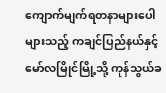ကျောက်မျက်ရတနာများပေါများသည့် ကချင်ပြည်နယ်နှင့် မော်လမြိုင်မြို့သို့ ကုန်သွယ်ခ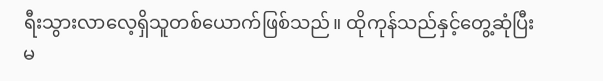ရီးသွားလာလေ့ရှိသူတစ်ယောက်ဖြစ်သည်။ ထိုကုန်သည်နှင့်တွေ့ဆုံပြီးမ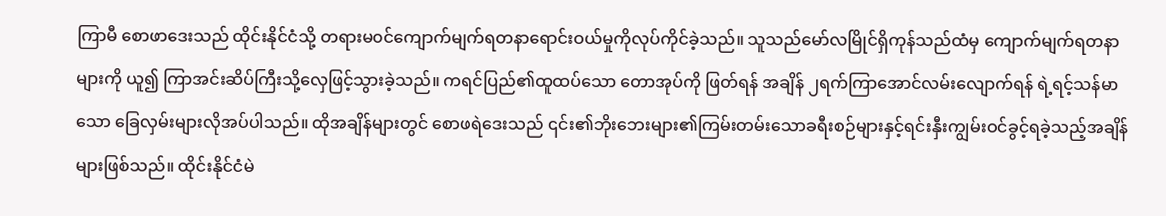ကြာမီ စောဖာဒေးသည် ထိုင်းနိုင်ငံသို့ တရားမ၀င်ကျောက်မျက်ရတနာရောင်းဝယ်မှုကိုလုပ်ကိုင်ခဲ့သည်။ သူသည်မော်လမြိုင်ရှိကုန်သည်ထံမှ ကျောက်မျက်ရတနာများကို ယူ၍ ကြာအင်းဆိပ်ကြီးသို့လှေဖြင့်သွားခဲ့သည်။ ကရင်ပြည်၏ထူထပ်သော တောအုပ်ကို ဖြတ်ရန် အချိန် ၂ရက်ကြာအောင်လမ်းလျောက်ရန် ရဲ့ရင့်သန်မာသော ခြေလှမ်းများလိုအပ်ပါသည်။ ထိုအချိန်များတွင် စောဖရဲဒေးသည် ၎င်း၏ဘိုးဘေးများ၏ကြမ်းတမ်းသောခရီးစဉ်များနှင့်ရင်းနှီးကျွမ်းဝင်ခွင့်ရခဲ့သည့်အချိန်များဖြစ်သည်။ ထိုင်းနိုင်ငံမဲ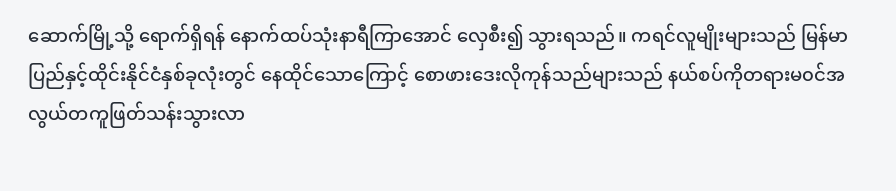ဆောက်မြို့သို့ ရောက်ရှိရန် နောက်ထပ်သုံးနာရီကြာအောင် လှေစီး၍ သွားရသည်။ ကရင်လူမျိုးများသည် မြန်မာပြည်နှင့်ထိုင်းနိုင်ငံနှစ်ခုလုံးတွင် နေထိုင်သောကြောင့် စောဖားဒေးလိုကုန်သည်များသည် နယ်စပ်ကိုတရားမ၀င်အလွယ်တကူဖြတ်သန်းသွားလာ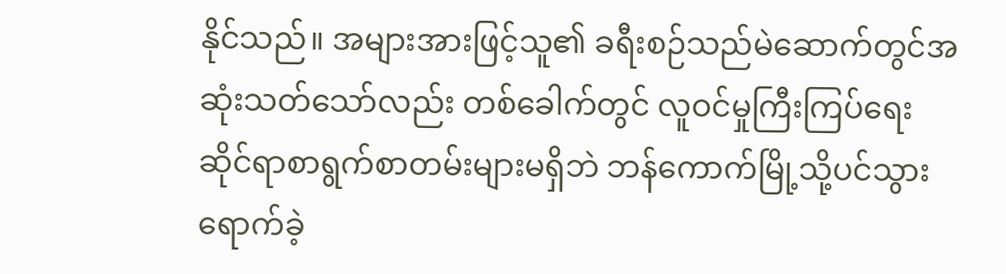နိုင်သည်။ အများအားဖြင့်သူ၏ ခရီးစဉ်သည်မဲဆောက်တွင်အဆုံးသတ်သော်လည်း တစ်ခေါက်တွင် လူဝင်မှုကြီးကြပ်ရေးဆိုင်ရာစာရွက်စာတမ်းများမရှိဘဲ ဘန်ကောက်မြို့သို့ပင်သွားရောက်ခဲ့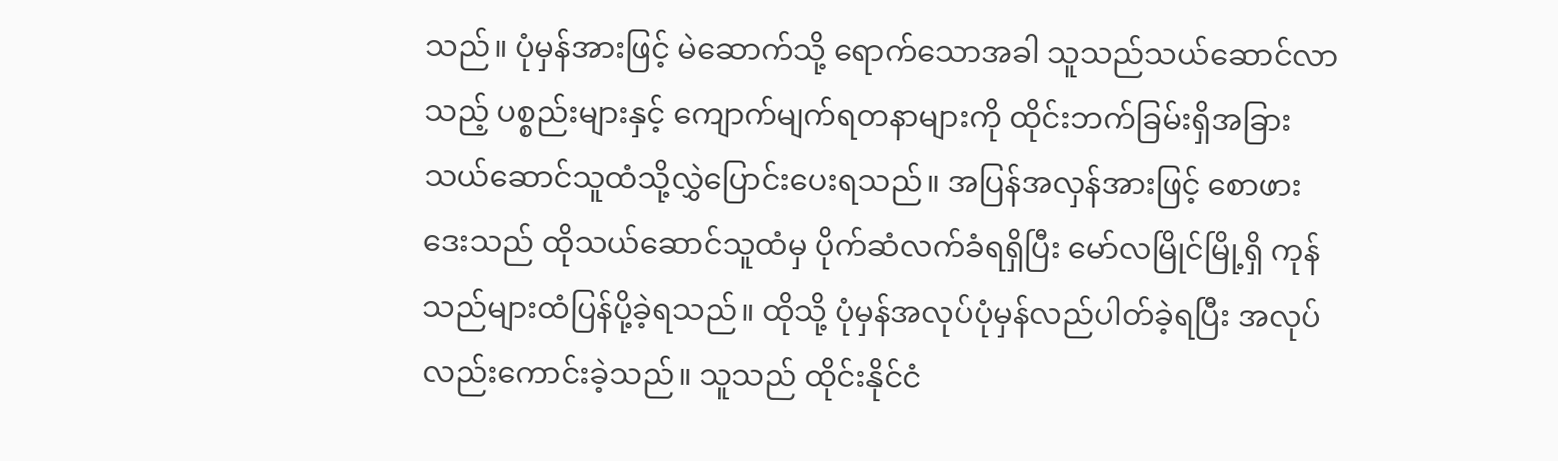သည်။ ပုံမှန်အားဖြင့် မဲဆောက်သို့ ရောက်သောအခါ သူသည်သယ်ဆောင်လာသည့် ပစ္စည်းများနှင့် ကျောက်မျက်ရတနာများကို ထိုင်းဘက်ခြမ်းရှိအခြားသယ်ဆောင်သူထံသို့လွှဲပြောင်းပေးရသည်။ အပြန်အလှန်အားဖြင့် စောဖားဒေးသည် ထိုသယ်ဆောင်သူထံမှ ပိုက်ဆံလက်ခံရရှိပြီး မော်လမြိုင်မြို့ရှိ ကုန်သည်များထံပြန်ပို့ခဲ့ရသည်။ ထိုသို့ ပုံမှန်အလုပ်ပုံမှန်လည်ပါတ်ခဲ့ရပြီး အလုပ်လည်းကောင်းခဲ့သည်။ သူသည် ထိုင်းနိုင်ငံ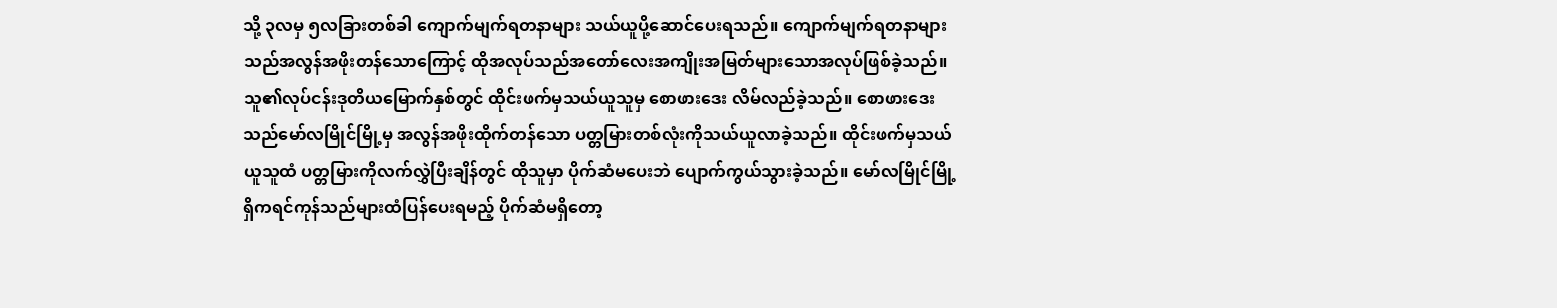သို့ ၃လမှ ၅လခြားတစ်ခါ ကျောက်မျက်ရတနာများ သယ်ယူပို့ဆောင်ပေးရသည်။ ကျောက်မျက်ရတနာများသည်အလွန်အဖိုးတန်သောကြောင့် ထိုအလုပ်သည်အတော်လေးအကျိုးအမြတ်များသောအလုပ်ဖြစ်ခဲ့သည်။
သူ၏လုပ်ငန်းဒုတိယမြောက်နှစ်တွင် ထိုင်းဖက်မှသယ်ယူသူမှ စောဖားဒေး လိမ်လည်ခဲ့သည်။ စောဖားဒေးသည်မော်လမြိုင်မြို့မှ အလွန်အဖိုးထိုက်တန်သော ပတ္တမြားတစ်လုံးကိုသယ်ယူလာခဲ့သည်။ ထိုင်းဖက်မှသယ်ယူသူထံ ပတ္တမြားကိုလက်လွှဲပြီးချိန်တွင် ထိုသူမှာ ပိုက်ဆံမပေးဘဲ ပျောက်ကွယ်သွားခဲ့သည်။ မော်လမြိုင်မြို့ရှိကရင်ကုန်သည်များထံပြန်ပေးရမည့် ပိုက်ဆံမရှိတော့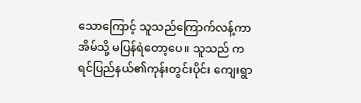သောကြောင့် သူသည်ကြောက်လန့်ကာ အိမ်သို့ မပြန်ရဲတော့ပေ။ သူသည် ကရင်ပြည်နယ်၏ကုန်းတွင်းပိုင်း ကျေးရွာ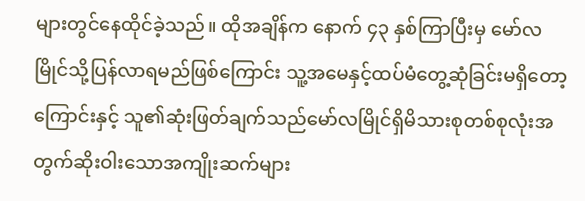များတွင်နေထိုင်ခဲ့သည်။ ထိုအချိန်က နောက် ၄၃ နှစ်ကြာပြီးမှ မော်လမြိုင်သို့ပြန်လာရမည်ဖြစ်ကြောင်း သူ့အမေနှင့်ထပ်မံတွေ့ဆုံခြင်းမရှိတော့ကြောင်းနှင့် သူ၏ဆုံးဖြတ်ချက်သည်မော်လမြိုင်ရှိမိသားစုတစ်စုလုံးအတွက်ဆိုးဝါးသောအကျိုးဆက်များ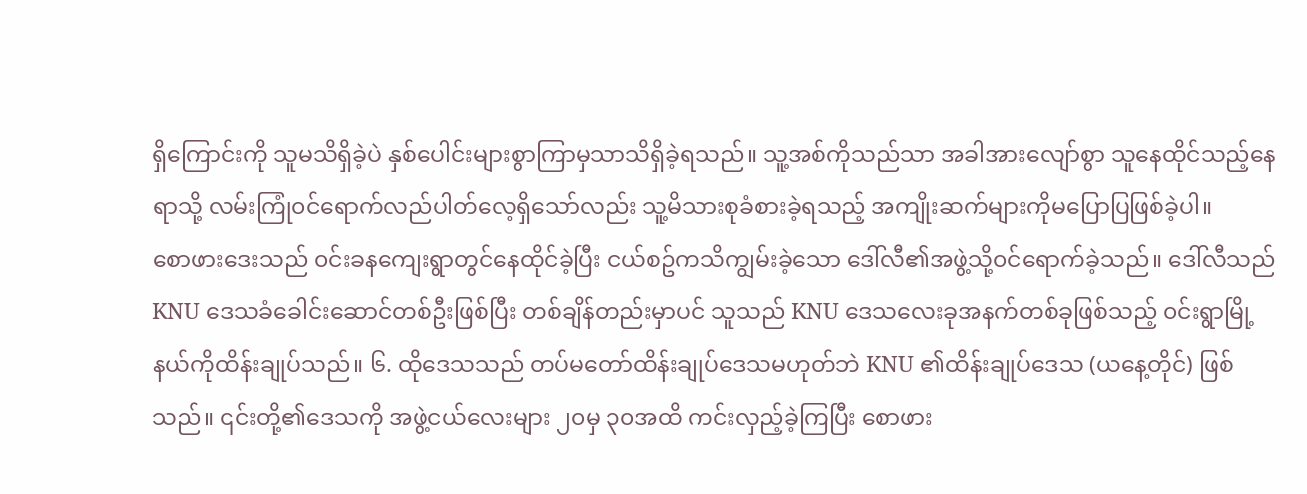ရှိကြောင်းကို သူမသိရှိခဲ့ပဲ နှစ်ပေါင်းများစွာကြာမှသာသိရှိခဲ့ရသည်။ သူ့အစ်ကိုသည်သာ အခါအားလျော်စွာ သူနေထိုင်သည့်နေရာသို့ လမ်းကြုံ၀င်ရောက်လည်ပါတ်လေ့ရှိသော်လည်း သူ့မိသားစုခံစားခဲ့ရသည့် အကျိုးဆက်များကိုမပြောပြဖြစ်ခဲ့ပါ။
စောဖားဒေးသည် ၀င်းခနကျေးရွာတွင်နေထိုင်ခဲ့ပြီး ငယ်စဥ်ကသိကျွမ်းခဲ့သော ဒေါ်လီ၏အဖွဲ့သို့၀င်ရောက်ခဲ့သည်။ ဒေါ်လီသည် KNU ဒေသခံခေါင်းဆောင်တစ်ဦးဖြစ်ပြီး တစ်ချိန်တည်းမှာပင် သူသည် KNU ဒေသလေးခုအနက်တစ်ခုဖြစ်သည့် ၀င်းရွာမြို့နယ်ကိုထိန်းချုပ်သည်။ ၆. ထိုဒေသသည် တပ်မတော်ထိန်းချုပ်ဒေသမဟုတ်ဘဲ KNU ၏ထိန်းချုပ်ဒေသ (ယနေ့တိုင်) ဖြစ်သည်။ ၎င်းတို့၏ဒေသကို အဖွဲ့ငယ်လေးများ ၂၀မှ ၃၀အထိ ကင်းလှည့်ခဲ့ကြပြီး စောဖား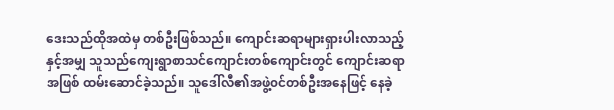ဒေးသည်ထိုအထဲမှ တစ်ဦးဖြစ်သည်။ ကျောင်းဆရာများရှားပါးလာသည့်နှင့်အမျှ သူသည်ကျေးရွာစာသင်ကျောင်းတစ်ကျောင်းတွင် ကျောင်းဆရာအဖြစ် ထမ်းဆောင်ခဲ့သည်။ သူဒေါ်လီ၏အဖွဲ့၀င်တစ်ဦးအနေဖြင့် နေခဲ့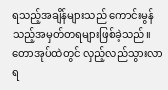ရသည့်အချိန်များသည် ကောင်းမွန်သည့်အမှတ်တရများဖြစ်ခဲ့သည်။ တောအုပ်ထဲတွင် လှည့်လည်သွားလာရ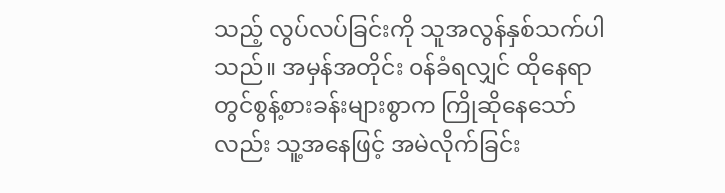သည့် လွပ်လပ်ခြင်းကို သူအလွန်နှစ်သက်ပါသည်။ အမှန်အတိုင်း ၀န်ခံရလျှင် ထိုနေရာတွင်စွန့်စားခန်းများစွာက ကြိုဆိုနေသော်လည်း သူ့အနေဖြင့် အမဲလိုက်ခြင်း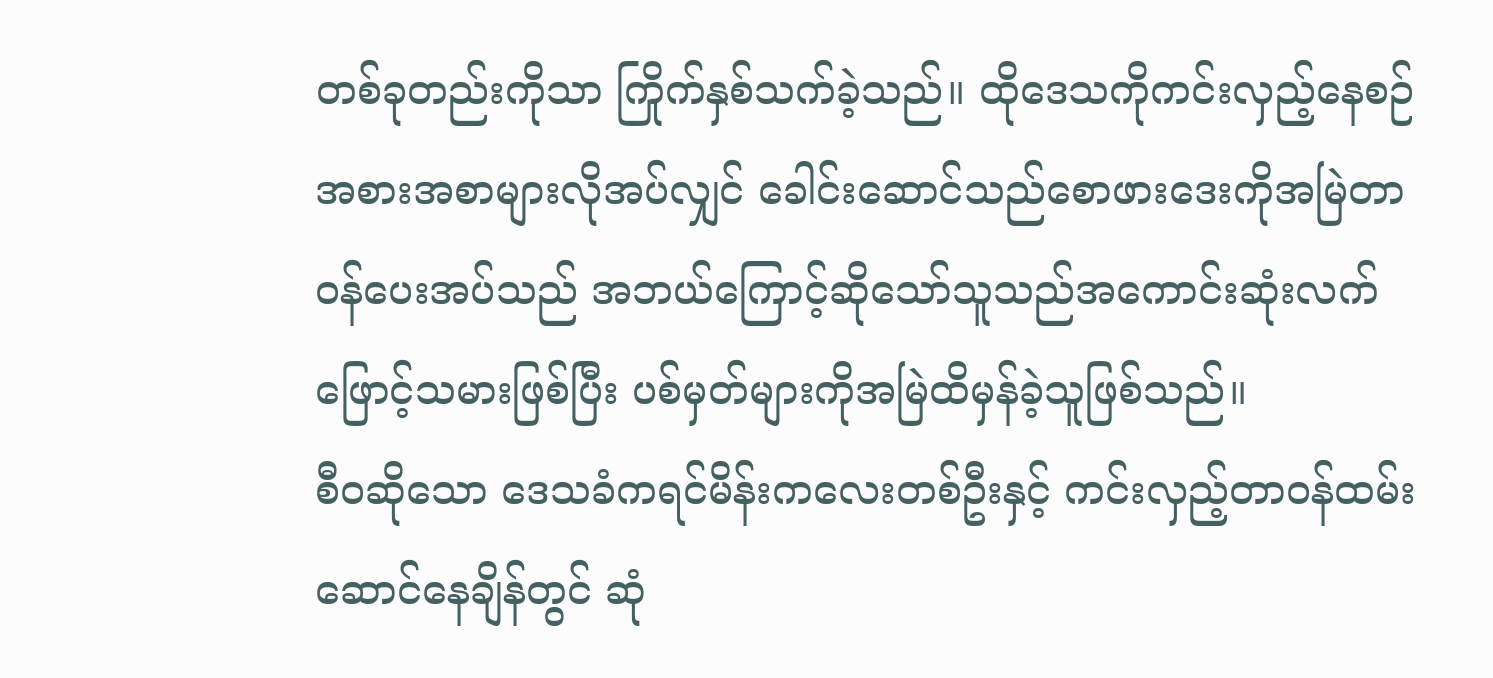တစ်ခုတည်းကိုသာ ကြိုက်နှစ်သက်ခဲ့သည်။ ထိုဒေသကိုကင်းလှည့်နေစဉ် အစားအစာများလိုအပ်လျှင် ခေါင်းဆောင်သည်စောဖားဒေးကိုအမြဲတာ၀န်ပေးအပ်သည် အဘယ်ကြောင့်ဆိုသော်သူသည်အကောင်းဆုံးလက်ဖြောင့်သမားဖြစ်ပြီး ပစ်မှတ်များကိုအမြဲထိမှန်ခဲ့သူဖြစ်သည်။
စီ၀ဆိုသော ဒေသခံကရင်မိန်းကလေးတစ်ဦးနှင့် ကင်းလှည့်တာ၀န်ထမ်းဆောင်နေချိန်တွင် ဆုံ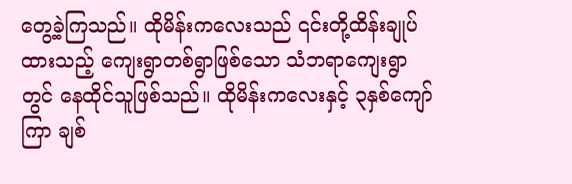တွေ့ခဲ့ကြသည်။ ထိုမိန်းကလေးသည် ၎င်းတို့ထိန်းချုပ်ထားသည့် ကျေးရွာတစ်ရွာဖြစ်သော သံဘရာကျေးရွာတွင် နေထိုင်သူဖြစ်သည်။ ထိုမိန်းကလေးနှင့် ၃နှစ်ကျော်ကြာ ချစ်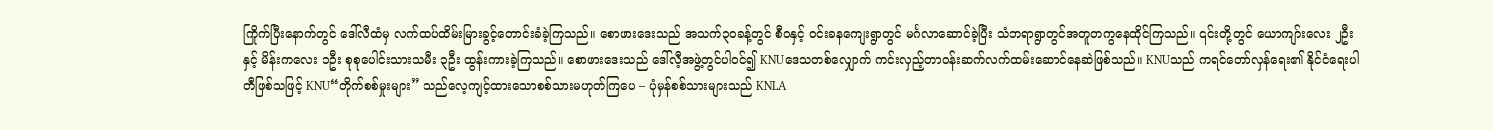ကြိုက်ပြီးနောက်တွင် ဒေါ်လီထံမှ လက်ထပ်ထိမ်းမြားခွင့်တောင်းခံခဲ့ကြသည်။ စောဖားဒေးသည် အသက်၃၀ခန့်တွင် စီ၀နှင့် ၀င်းခနကျေးရွာတွင် မင်္ဂလာဆောင်ခဲ့ပြီး သံဘရာရွာတွင်အတူတကွနေထိုင်ကြသည်။ ၎င်းတို့တွင် ယောကျာ်းလေး ၂ဦးနှင့် မိန်းကလေး ၁ဦး စုစုပေါင်းသားသမီး ၃ဦး ထွန်းကားခဲ့ကြသည်။ စောဖားဒေးသည် ဒေါ်လီ့အဖွဲ့တွင်ပါ၀င်၍ KNUဒေသတစ်လျှောက် ကင်းလှည့်တာ၀န်းဆက်လက်ထမ်းဆောင်နေဆဲဖြစ်သည်။ KNUသည် ကရင်တော်လှန်ရေး၏ နိုင်ငံရေးပါတီဖြစ်သဖြင့် KNU“တိုက်စစ်မှုးများ” သည်လေ့ကျင့်ထားသောစစ်သားမဟုတ်ကြပေ – ပုံမှန်စစ်သားများသည် KNLA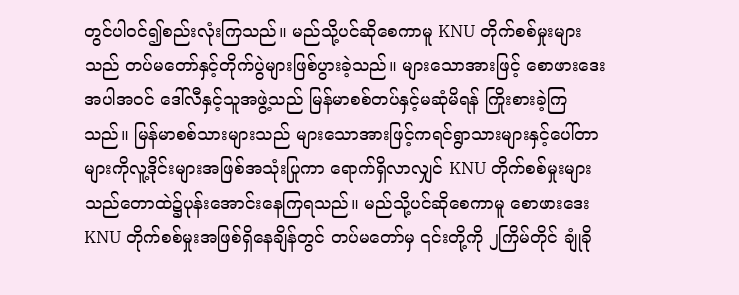တွင်ပါ၀င်၍စည်းလုံးကြသည်။ မည်သို့ပင်ဆိုစေကာမူ KNU တိုက်စစ်မှုးများသည် တပ်မတော်နှင့်တိုက်ပွဲများဖြစ်ပွားခဲ့သည်။ များသောအားဖြင့် စောဖားဒေးအပါအ၀င် ဒေါ်လီနှင့်သူအဖွဲ့သည် မြန်မာစစ်တပ်နှင့်မဆုံမိရန် ကြိုးစားခဲ့ကြသည်။ မြန်မာစစ်သားများသည် များသောအားဖြင့်ကရင်ရွာသားများနှင့်ပေါ်တာများကိုလူ့ဒိုင်းများအဖြစ်အသုံးပြုကာ ရောက်ရှိလာလျှင် KNU တိုက်စစ်မှုးများသည်တောထဲ၌ပုန်းအောင်းနေကြရသည်။ မည်သို့ပင်ဆိုစေကာမူ စောဖားဒေး KNU တိုက်စစ်မှုးအဖြစ်ရှိနေချိန်တွင် တပ်မတော်မှ ၎င်းတို့ကို ၂ကြိမ်တိုင် ချုံခို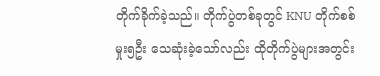တိုက်ခိုက်ခဲ့သည်။ တိုက်ပွဲတစ်ခုတွင် KNU တိုက်စစ်မှုး၅ဦး သေဆုံးခဲ့သော်လည်း ထိုတိုက်ပွဲများအတွင်း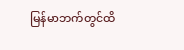မြန်မာဘက်တွင်ထိ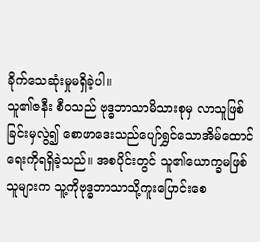ခိုက်သေဆုံးမှုမရှိခဲ့ပါ။
သူ၏ဇနီး စီ၀သည် ဗုဒ္ဓဘာသာမိသားစုမှ လာသူဖြစ်ခြင်းမှလွဲ၍ စောဖာဒေးသည်ပျော်ရွှင်သောအိမ်ထောင်ရေးကိုရရှိခဲ့သည်။ အစပိုင်းတွင် သူ၏ယောက္ခမဖြစ်သူများက သူ့ကိုဗုဒ္ဓဘာသာသို့ကူးပြောင်းစေ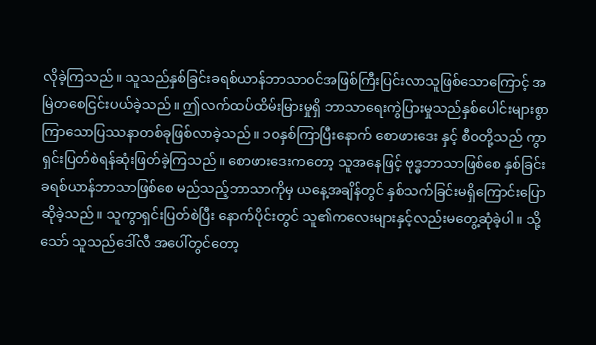လိုခဲ့ကြသည်။ သူသည်နှစ်ခြင်းခရစ်ယာန်ဘာသာ၀င်အဖြစ်ကြီးပြင်းလာသူဖြစ်သောကြောင့် အမြဲတစေငြင်းပယ်ခဲ့သည်။ ဤလက်ထပ်ထိမ်းမြားမှုရှိ ဘာသာရေးကွဲပြားမှုသည်နှစ်ပေါင်းများစွာကြာသောပြဿနာတစ်ခုဖြစ်လာခဲ့သည်။ ၁၀နှစ်ကြာပြီးနောက် စောဖားဒေး နှင့် စီ၀တို့သည် ကွာရှင်းပြတ်စဲရန်ဆုံးဖြတ်ခဲ့ကြသည်။ စောဖားဒေးကတော့ သူအနေဖြင့် ဗုဒ္ဓဘာသာဖြစ်စေ နှစ်ခြင်းခရစ်ယာန်ဘာသာဖြစ်စေ မည်သည့်ဘာသာကိုမှ ယနေ့အချိန်တွင် နှစ်သက်ခြင်းမရှိကြောင်းပြောဆိုခဲ့သည်။ သူကွာရှင်းပြတ်စဲပြီး နောက်ပိုင်းတွင် သူ၏ကလေးများနှင့်လည်းမတွေ့ဆုံခဲ့ပါ။ သို့သော် သူသည်ဒေါ်လီ အပေါ်တွင်တော့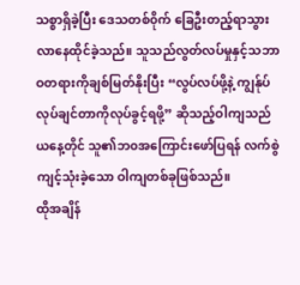သစ္စာရှိခဲ့ပြီး ဒေသတစ်၀ိုက် ခြေဦးတည့်ရာသွားလာနေထိုင်ခဲ့သည်။ သူသည်လွတ်လပ်မှုနှင့်သဘာဝတရားကိုချစ်မြတ်နိုးပြီး “လွပ်လပ်ဖို့နဲ့ ကျွန်ုပ်လုပ်ချင်တာကိုလုပ်ခွင့်ရဖို့” ဆိုသည့်ဝါကျသည် ယနေ့တိုင် သူ၏ဘ၀အကြောင်းဖော်ပြရန် လက်စွဲကျင့်သုံးခဲ့သော ဝါကျတစ်ခုဖြစ်သည်။
ထိုအချိန်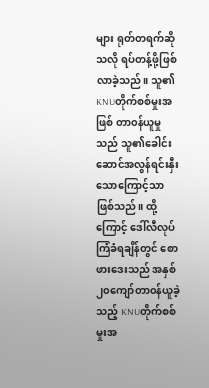များ ရုတ်တရက်ဆိုသလို ရပ်တန့်ဖို့ဖြစ်လာခဲ့သည်။ သူ၏ KNUတိုက်စစ်မှုးအဖြစ် တာ၀န်ယူမှုသည် သူ၏ခေါင်းဆောင်အလွန်ရင်းနှီးသောကြောင့်သာဖြစ်သည်။ ထို့ကြောင့် ဒေါ်လီလုပ်ကြံခံရချိန်တွင် စောဖားဒေးသည် အနှစ်၂၀ကျော်တာ၀န်ယူခဲ့သည့် KNUတိုက်စစ်မှုးအ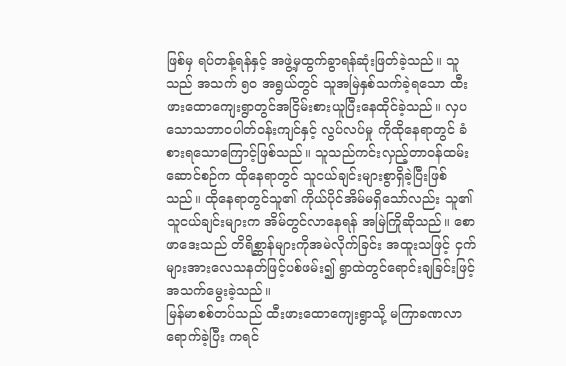ဖြစ်မှ ရပ်တန့်ရန်နှင့် အဖွဲ့မှထွက်ခွာရန်ဆုံးဖြတ်ခဲ့သည်။ သူသည် အသက် ၅၀ အရွယ်တွင် သူအမြဲနှစ်သက်ခဲ့ရသော ထီးဖားထောကျေးရွာတွင်အငြိမ်းစားယူပြီးနေထိုင်ခဲ့သည်။ လှပသောသဘာ၀ပါတ်၀န်းကျင်နှင့် လွပ်လပ်မှု ကိုထိုနေရာတွင် ခံစားရသောကြောင့်ဖြစ်သည်။ သူသည်ကင်းလှည့်တာ၀န်ထမ်းဆောင်စဉ်က ထိုနေရာတွင် သူငယ်ချင်းများစွာရှိခဲ့ပြီးဖြစ်သည်။ ထိုနေရာတွင်သူ၏ ကိုယ်ပိုင်အိမ်မရှိသော်လည်း သူ၏သူငယ်ချင်းများက အိမ်တွင်လာနေရန် အမြဲကြိုဆိုသည်။ စောဖာဒေးသည် တိရိစ္ဆာန်များကိုအမဲလိုက်ခြင်း အထူးသဖြင့် ငှက်များအားလေသနတ်ဖြင့်ပစ်ဖမ်း၍ ရွာထဲတွင်ရောင်းချခြင်းဖြင့် အသက်မွေးခဲ့သည်။
မြန်မာစစ်တပ်သည် ထီးဖားထောကျေးရွာသို့ မကြာခဏလာရောက်ခဲ့ပြီး ကရင်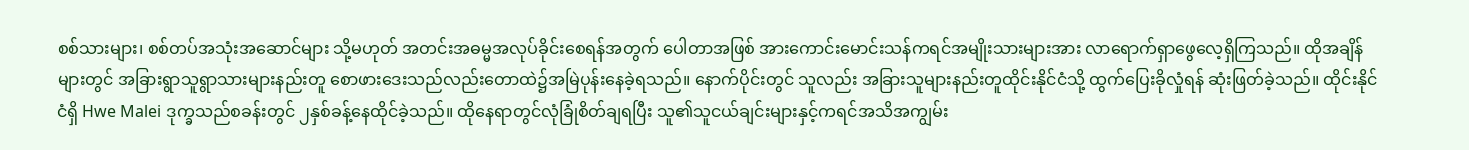စစ်သားများ၊ စစ်တပ်အသုံးအဆောင်များ သို့မဟုတ် အတင်းအဓမ္မအလုပ်ခိုင်းစေရန်အတွက် ပေါတာအဖြစ် အားကောင်းမောင်းသန်ကရင်အမျိုးသားများအား လာရောက်ရှာဖွေလေ့ရှိကြသည်။ ထိုအချိန်များတွင် အခြားရွာသူရွာသားများနည်းတူ စောဖားဒေးသည်လည်းတောထဲ၌အမြဲပုန်းနေခဲ့ရသည်။ နောက်ပိုင်းတွင် သူလည်း အခြားသူများနည်းတူထိုင်းနိုင်ငံသို့ ထွက်ပြေးခိုလှုံရန် ဆုံးဖြတ်ခဲ့သည်။ ထိုင်းနိုင်ငံရှိ Hwe Malei ဒုက္ခသည်စခန်းတွင် ၂နှစ်ခန့်နေထိုင်ခဲ့သည်။ ထိုနေရာတွင်လုံခြုံစိတ်ချရပြီး သူ၏သူငယ်ချင်းများနှင့်ကရင်အသိအကျွမ်း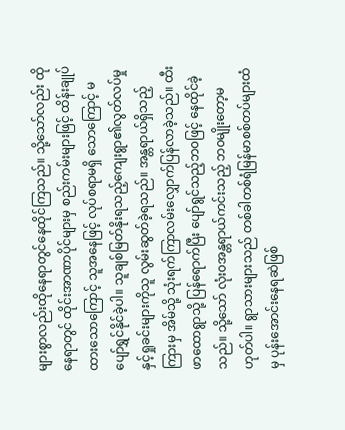များစွာလည်းထိုနေရာတွင်နေထိုင်ကြသည်။ သို့သော်လည်း ထိုနေရာတွင် ထိုင်းအာဏာပိုင်များမှ စည်းကမ်းများဖြင့် ထိန်းချုပ်ထားသောကြောင့် သူအနေဖြင့် လုပ်စရာမရှိ သောကြောင့် မပျော်ရွှင်နိုင်ခဲ့ပါ။ သူချစ်မြတ်နိုးရသည့်ကျေးရွာ၏လွတ်လပ်မှုနှင့်ရှုခင်းများကိုသူ လွမ်းဆွတ်ခဲ့ရသည်။ အန္တရာယ်ရှိသည့်ကြားမှ အိမ်သို့ သုံးရက်ကြာလမ်းလျှောက်ပြန်လာခဲ့သည်။ ထီးဖာထောရွာသို့ ပြန်ရောက်ပြီး ပျော်ရွင်သည့်ဘ၀ဖြင့် နေထိုင်ခဲ့သည်။ သို့သော် လုံး၀အန္တရာယ်ကင်းသည့် ဘ၀မျိုးတော့မဟုတ်ပါ။ ရွာသားများသည် တစ်ခါတစ်ရံမြန်မာစစ်တပ်များထံမှ ပုန်းအောင်းနေရဆဲဖြစ်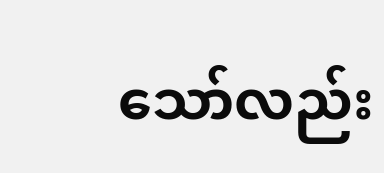သော်လည်း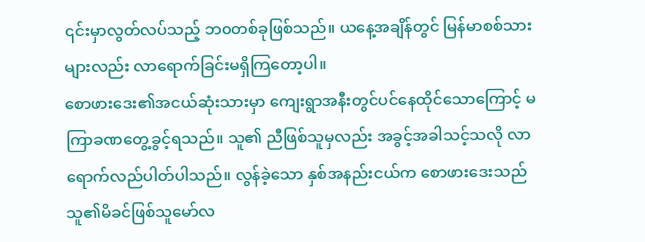၎င်းမှာလွတ်လပ်သည့် ဘ၀တစ်ခုဖြစ်သည်။ ယနေ့အချိန်တွင် မြန်မာစစ်သားများလည်း လာရောက်ခြင်းမရှိကြတော့ပါ။
စောဖားဒေး၏အငယ်ဆုံးသားမှာ ကျေးရွာအနီးတွင်ပင်နေထိုင်သောကြောင့် မကြာခဏတွေ့ခွင့်ရသည်။ သူ၏ ညီဖြစ်သူမှလည်း အခွင့်အခါသင့်သလို လာရောက်လည်ပါတ်ပါသည်။ လွန်ခဲ့သော နှစ်အနည်းငယ်က စောဖားဒေးသည် သူ၏မိခင်ဖြစ်သူမော်လ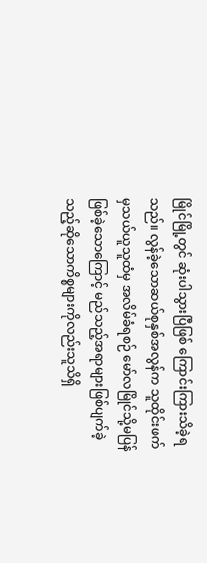မြိုင်မြို့တွင် ဆုံးပါသွားပြီဖြစ် ကြောင်းကြားသိခဲ့ရသည်။ လွန်ခဲ့သောဆယ်စုနှစ်အလွန်က သူထိုင်းဖက်မှသယ်ယူသူထံမှ အလိမ်ခံရစဉ် မော်လမြိုင်သို့မပြန်ဖြစ်ခဲ့သောကြောင့် မည်သည့်အရာများဖြစ်ပျက်ခဲ့သည့်ဆိုသောကိစ္စများကိုလည်းသူသိရှိ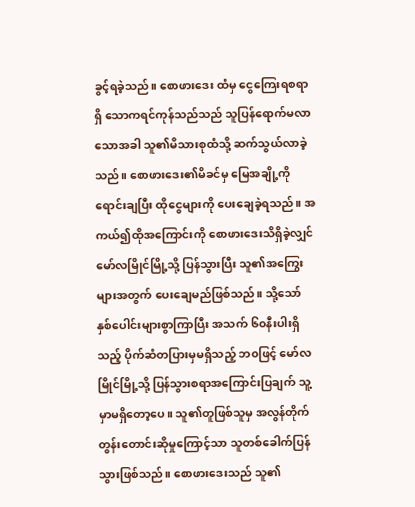ခွင့်ရခဲ့သည်။ စောဖားဒေး ထံမှ ငွေကြေးရစရာရှိ သောကရင်ကုန်သည်သည် သူပြန်ရောက်မလာသောအခါ သူ၏မိသားစုထံသို့ ဆက်သွယ်လာခဲ့သည်။ စောဖားဒေး၏မိခင်မှ မြေအချို့ကို ရောင်းချပြီး ထိုငွေများကို ပေးချေခဲ့ရသည်။ အကယ်၍ထိုအကြောင်းကို စောဖားဒေးသိရှိခဲ့လျှင် မော်လမြိုင်မြို့သို့ ပြန်သွားပြီး သူ၏အကြွေးများအတွက် ပေးချေမည်ဖြစ်သည်။ သို့သော် နှစ်ပေါင်းများစွာကြာပြီး အသက် ၆၀နီးပါးရှိသည့် ပိုက်ဆံတပြားမှမရှိသည့် ဘ၀ဖြင့် မော်လမြိုင်မြို့သို့ ပြန်သွားစရာအကြောင်းပြချက် သူ့မှာမရှိတော့ပေ။ သူ၏တူဖြစ်သူမှ အလွန်တိုက်တွန်းတောင်းဆိုမှုကြောင့်သာ သူတစ်ခေါက်ပြန်သွားဖြစ်သည်။ စောဖားဒေးသည် သူ၏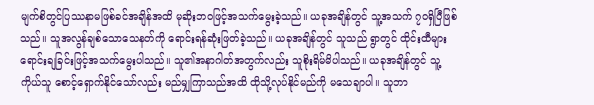မျက်စိတွင်ပြဿနာမဖြစ်ခင်အချိန်အထိ မုဆိုးဘ၀ဖြင့်အသက်မွေးခဲ့သည်။ ယခုအချိန်တွင် သူ့အသက် ၇၀ရှိပြီဖြစ်သည်။ သူအလွန်ချစ်သောသေနတ်ကို ရောင်းရန်ဆုံးဖြတ်ခဲ့သည်။ ယခုအချိန်တွင် သူသည် ရွာတွင် ထိုင်းထီများ ရောင်းချခြင်းဖြင့်အသက်မွေးပါသည်။ သူ၏အနာဂါတ်အတွက်လည်း သူစိုးရိမ်မိပါသည်။ ယခုအချိန်တွင် သူ့ကိုယ်သူ စောင့်ရှောက်နိုင်သော်လည်း မည်မျှကြာသည်အထိ ထိုသို့လုပ်နိုင်မည်ကို မသေချာပါ။ သူဘာ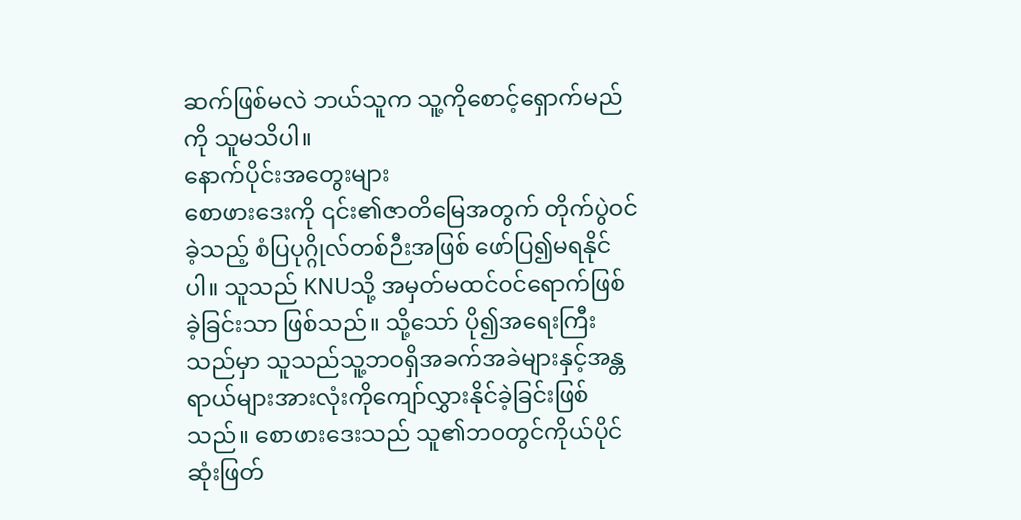ဆက်ဖြစ်မလဲ ဘယ်သူက သူ့ကိုစောင့်ရှောက်မည်ကို သူမသိပါ။
နောက်ပိုင်းအတွေးများ
စောဖားဒေးကို ၎င်း၏ဇာတိမြေအတွက် တိုက်ပွဲဝင်ခဲ့သည့် စံပြပုဂ္ဂိုလ်တစ်ဉီးအဖြစ် ဖော်ပြ၍မရနိုင်ပါ။ သူသည် KNUသို့ အမှတ်မထင်၀င်ရောက်ဖြစ်ခဲ့ခြင်းသာ ဖြစ်သည်။ သို့သော် ပို၍အရေးကြီးသည်မှာ သူသည်သူ့ဘဝရှိအခက်အခဲများနှင့်အန္တရာယ်များအားလုံးကိုကျော်လွှားနိုင်ခဲ့ခြင်းဖြစ်သည်။ စောဖားဒေးသည် သူ၏ဘ၀တွင်ကိုယ်ပိုင်ဆုံးဖြတ်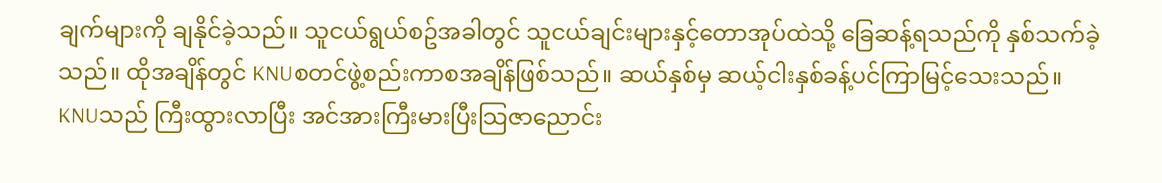ချက်များကို ချနိုင်ခဲ့သည်။ သူငယ်ရွယ်စဥ်အခါတွင် သူငယ်ချင်းများနှင့်တောအုပ်ထဲသို့ ခြေဆန့်ရသည်ကို နှစ်သက်ခဲ့သည်။ ထိုအချိန်တွင် KNUစတင်ဖွဲ့စည်းကာစအချိန်ဖြစ်သည်။ ဆယ်နှစ်မှ ဆယ့်ငါးနှစ်ခန့်ပင်ကြာမြင့်သေးသည်။ KNUသည် ကြီးထွားလာပြီး အင်အားကြီးမားပြီးသြဇာညောင်း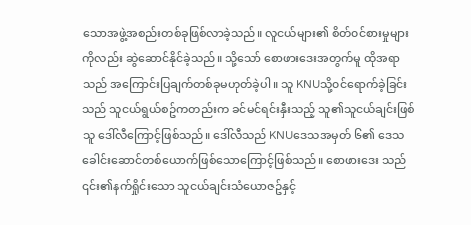သောအဖွဲ့အစည်းတစ်ခုဖြစ်လာခဲ့သည်။ လူငယ်များ၏ စိတ်၀င်စားမှုများကိုလည်း ဆွဲဆောင်နိုင်ခဲ့သည်။ သို့သော် စောဖားဒေးအတွက်မူ ထိုအရာသည် အကြောင်းပြချက်တစ်ခုမဟုတ်ခဲ့ပါ။ သူ KNUသို့၀င်ရောက်ခဲ့ခြင်းသည် သူငယ်ရွယ်စဥ်ကတည်းက ခင်မင်ရင်းနှီးသည့် သူ၏သူငယ်ချင်းဖြစ်သူ ဒေါ်လီကြောင့်ဖြစ်သည်။ ဒေါ်လီသည် KNUဒေသအမှတ် ၆၏ ဒေသခေါင်းဆောင်တစ်ယောက်ဖြစ်သောကြောင့်ဖြစ်သည်။ စောဖားဒေး သည် ၎င်း၏နက်ရှိုင်းသော သူငယ်ချင်းသံယောဇဥ်နှင့်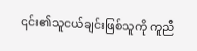၎င်း၏သူငယ်ချင်းဖြစ်သူကို ကူညီ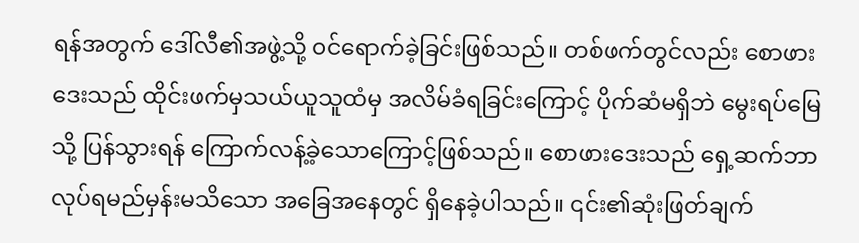ရန်အတွက် ဒေါ်လီ၏အဖွဲ့သို့ ၀င်ရောက်ခဲ့ခြင်းဖြစ်သည်။ တစ်ဖက်တွင်လည်း စောဖားဒေးသည် ထိုင်းဖက်မှသယ်ယူသူထံမှ အလိမ်ခံရခြင်းကြောင့် ပိုက်ဆံမရှိဘဲ မွေးရပ်မြေသို့ ပြန်သွားရန် ကြောက်လန့်ခဲ့သောကြောင့်ဖြစ်သည်။ စောဖားဒေးသည် ရှေ့ဆက်ဘာလုပ်ရမည်မှန်းမသိသော အခြေအနေတွင် ရှိနေခဲ့ပါသည်။ ၎င်း၏ဆုံးဖြတ်ချက်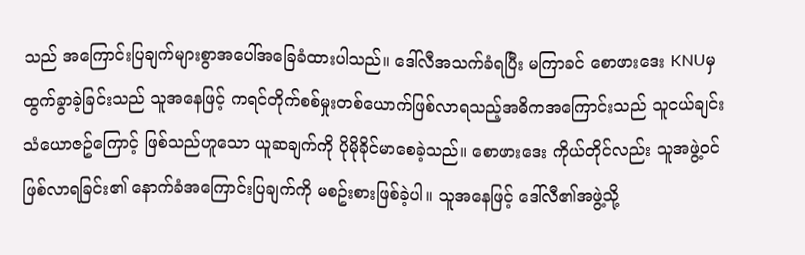သည် အကြောင်းပြချက်များစွာအပေါ်အခြေခံထားပါသည်။ ဒေါ်လီအသက်ခံရပြီး မကြာခင် စောဖားဒေး KNUမှ ထွက်ခွာခဲ့ခြင်းသည် သူအနေဖြင့် ကရင်တိုက်စစ်မှုးတစ်ယောက်ဖြစ်လာရသည့်အဓိကအကြောင်းသည် သူငယ်ချင်းသံယောဇဥ်ကြောင့် ဖြစ်သည်ဟူသော ယူဆချက်ကို ပိုမိုခိုင်မာစေခဲ့သည်။ စောဖားဒေး ကိုယ်တိုင်လည်း သူအဖွဲ့၀င်ဖြစ်လာရခြင်း၏ နောက်ခံအကြောင်းပြချက်ကို မစဥ်းစားဖြစ်ခဲ့ပါ။ သူအနေဖြင့် ဒေါ်လီ၏အဖွဲ့သို့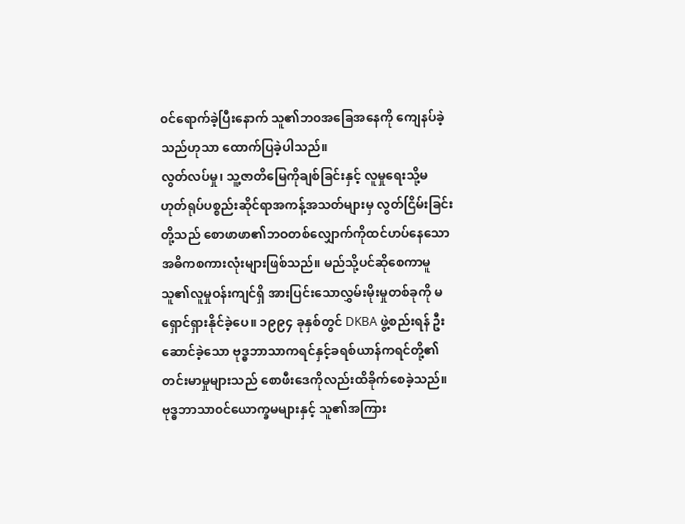၀င်ရောက်ခဲ့ပြီးနောက် သူ၏ဘ၀အခြေအနေကို ကျေနပ်ခဲ့သည်ဟုသာ ထောက်ပြခဲ့ပါသည်။
လွတ်လပ်မှု၊ သူ့ဇာတိမြေကိုချစ်ခြင်းနှင့် လူမှုရေးသို့မဟုတ်ရုပ်ပစ္စည်းဆိုင်ရာအကန့်အသတ်များမှ လွတ်ငြိမ်းခြင်းတို့သည် စောဖာဖာ၏ဘဝတစ်လျှောက်ကိုထင်ဟပ်နေသော အဓိကစကားလုံးများဖြစ်သည်။ မည်သို့ပင်ဆိုစေကာမူ သူ၏လူမှုဝန်းကျင်ရှိ အားပြင်းသောလွှမ်းမိုးမှုတစ်ခုကို မရှောင်ရှားနိုင်ခဲ့ပေ။ ၁၉၉၄ ခုနှစ်တွင် DKBA ဖွဲ့စည်းရန် ဦးဆောင်ခဲ့သော ဗုဒ္ဓဘာသာကရင်နှင့်ခရစ်ယာန်ကရင်တို့၏ တင်းမာမှုများသည် စောဖီးဒေကိုလည်းထိခိုက်စေခဲ့သည်။ ဗုဒ္ဓဘာသာ၀င်ယောက္ခမများနှင့် သူ၏အကြား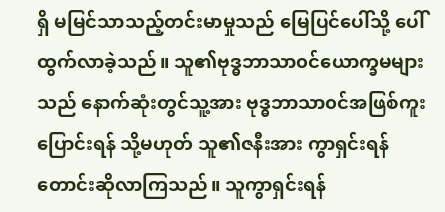ရှိ မမြင်သာသည့်တင်းမာမှုသည် မြေပြင်ပေါ်သို့ ပေါ်ထွက်လာခဲ့သည်။ သူ၏ဗုဒ္ဓဘာသာ၀င်ယောက္ခမများသည် နောက်ဆုံးတွင်သူ့အား ဗုဒ္ဓဘာသာ၀င်အဖြစ်ကူးပြောင်းရန် သို့မဟုတ် သူ၏ဇနီးအား ကွာရှင်းရန် တောင်းဆိုလာကြသည်။ သူကွာရှင်းရန်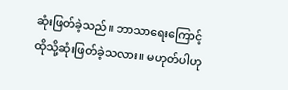ဆုံးဖြတ်ခဲ့သည်။ ဘာသာရေးကြောင့်ထိုသို့ဆုံးဖြတ်ခဲ့သလား။ မဟုတ်ပါဟု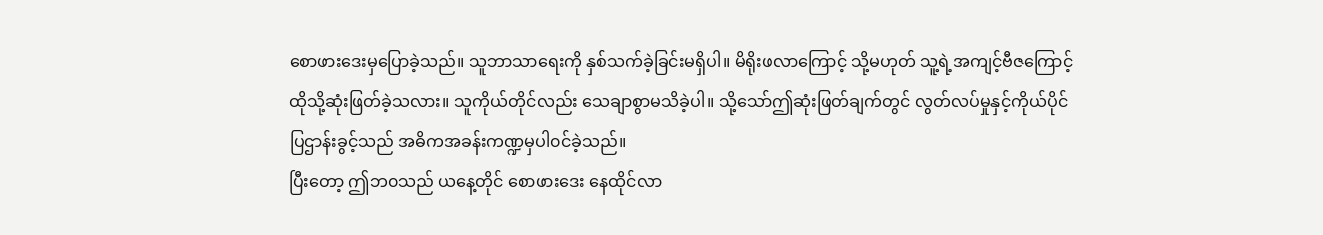စောဖားဒေးမှပြောခဲ့သည်။ သူဘာသာရေးကို နှစ်သက်ခဲ့ခြင်းမရှိပါ။ မိရိုးဖလာကြောင့် သို့မဟုတ် သူ့ရဲ့အကျင့်ဗီဇကြောင့်ထိုသို့ဆုံးဖြတ်ခဲ့သလား။ သူကိုယ်တိုင်လည်း သေချာစွာမသိခဲ့ပါ။ သို့သော်ဤဆုံးဖြတ်ချက်တွင် လွတ်လပ်မှုနှင့်ကိုယ်ပိုင်ပြဌာန်းခွင့်သည် အဓိကအခန်းကဏ္ဍမှပါ၀င်ခဲ့သည်။
ပြီးတော့ ဤဘ၀သည် ယနေ့တိုင် စောဖားဒေး နေထိုင်လာ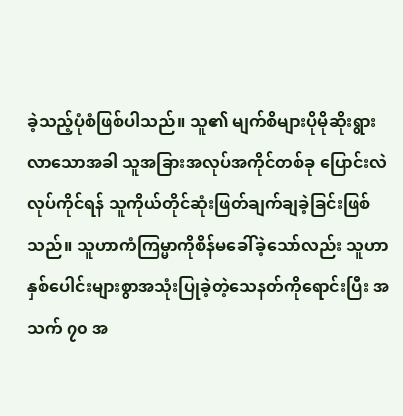ခဲ့သည့်ပုံစံဖြစ်ပါသည်။ သူ၏ မျက်စိများပိုမိုဆိုးရွားလာသောအခါ သူအခြားအလုပ်အကိုင်တစ်ခု ပြောင်းလဲလုပ်ကိုင်ရန် သူကိုယ်တိုင်ဆုံးဖြတ်ချက်ချခဲ့ခြင်းဖြစ်သည်။ သူဟာကံကြမ္မာကိုစိန်မခေါ်ခဲ့သော်လည်း သူဟာနှစ်ပေါင်းများစွာအသုံးပြုခဲ့တဲ့သေနတ်ကိုရောင်းပြီး အသက် ၇၀ အ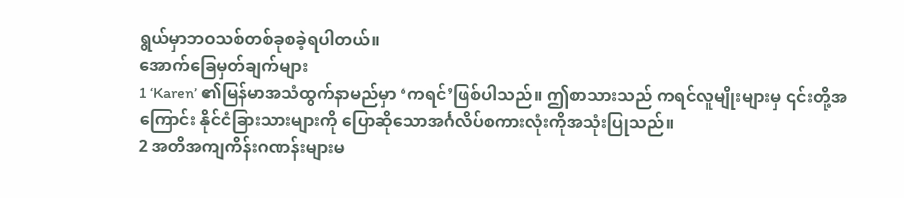ရွယ်မှာဘဝသစ်တစ်ခုစခဲ့ရပါတယ်။
အောက်ခြေမှတ်ချက်များ
1 ‘Karen’ ၏မြန်မာအသံထွက်နာမည်မှာ ‘ကရင်’ဖြစ်ပါသည်။ ဤစာသားသည် ကရင်လူမျိုးများမှ ၎င်းတို့အကြောင်း နိုင်ငံခြားသားများကို ပြောဆိုသောအင်္ဂလိပ်စကားလုံးကိုအသုံးပြုသည်။
2 အတိအကျကိန်းဂဏန်းများမ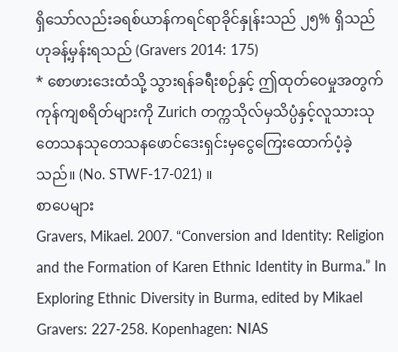ရှိသော်လည်းခရစ်ယာန်ကရင်ရာခိုင်နှုန်းသည် ၂၅% ရှိသည်ဟုခန့်မှန်းရသည် (Gravers 2014: 175)
* စောဖားဒေးထံသို့ သွားရန်ခရီးစဉ်နှင့် ဤထုတ်ဝေမှုအတွက် ကုန်ကျစရိတ်များကို Zurich တက္ကသိုလ်မှသိပ္ပံနှင့်လူသားသုတေသနသုတေသနဖောင်ဒေးရှင်းမှငွေကြေးထောက်ပံ့ခဲ့သည်။ (No. STWF-17-021) ။
စာပေများ
Gravers, Mikael. 2007. “Conversion and Identity: Religion and the Formation of Karen Ethnic Identity in Burma.” In Exploring Ethnic Diversity in Burma, edited by Mikael Gravers: 227-258. Kopenhagen: NIAS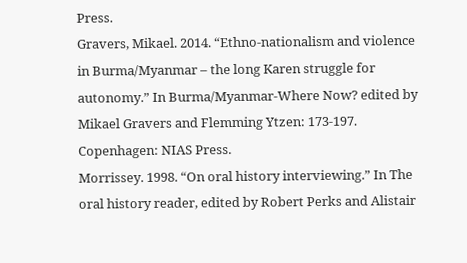Press.
Gravers, Mikael. 2014. “Ethno-nationalism and violence in Burma/Myanmar – the long Karen struggle for autonomy.” In Burma/Myanmar-Where Now? edited by Mikael Gravers and Flemming Ytzen: 173-197. Copenhagen: NIAS Press.
Morrissey. 1998. “On oral history interviewing.” In The oral history reader, edited by Robert Perks and Alistair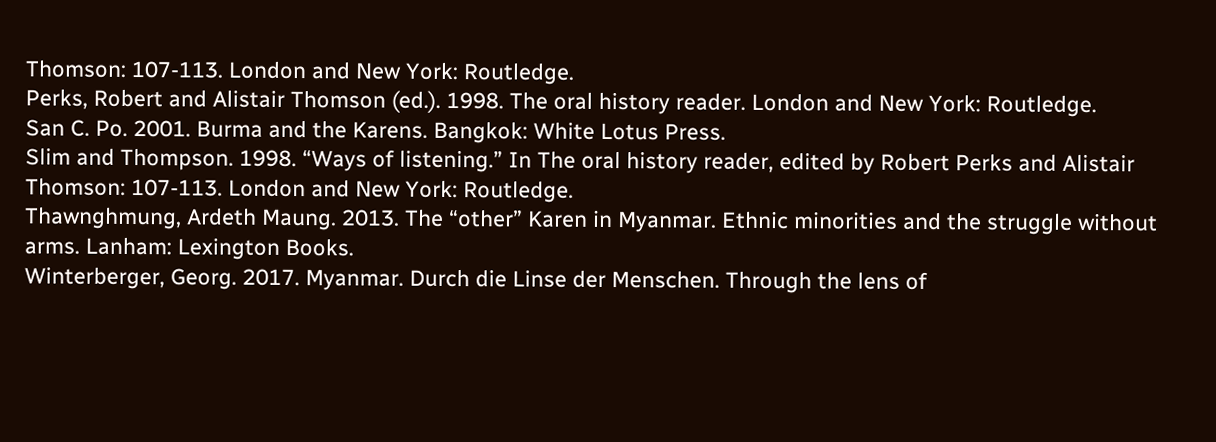Thomson: 107-113. London and New York: Routledge.
Perks, Robert and Alistair Thomson (ed.). 1998. The oral history reader. London and New York: Routledge.
San C. Po. 2001. Burma and the Karens. Bangkok: White Lotus Press.
Slim and Thompson. 1998. “Ways of listening.” In The oral history reader, edited by Robert Perks and Alistair Thomson: 107-113. London and New York: Routledge.
Thawnghmung, Ardeth Maung. 2013. The “other” Karen in Myanmar. Ethnic minorities and the struggle without arms. Lanham: Lexington Books.
Winterberger, Georg. 2017. Myanmar. Durch die Linse der Menschen. Through the lens of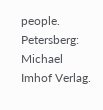people. Petersberg: Michael Imhof Verlag.